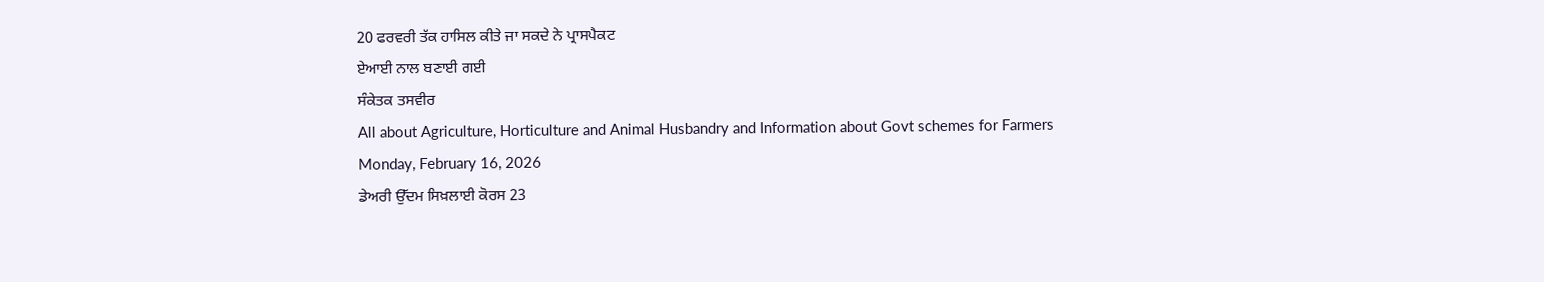20 ਫਰਵਰੀ ਤੱਕ ਹਾਸਿਲ ਕੀਤੇ ਜਾ ਸਕਦੇ ਨੇ ਪ੍ਰਾਸਪੈਕਟ
ਏਆਈ ਨਾਲ ਬਣਾਈ ਗਈ
ਸੰਕੇਤਕ ਤਸਵੀਰ
All about Agriculture, Horticulture and Animal Husbandry and Information about Govt schemes for Farmers
Monday, February 16, 2026
ਡੇਅਰੀ ਉੱਦਮ ਸਿਖ਼ਲਾਈ ਕੋਰਸ 23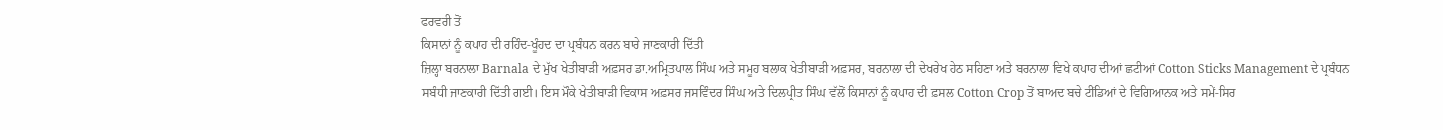ਫਰਵਰੀ ਤੋਂ
ਕਿਸਾਨਾਂ ਨੂੰ ਕਪਾਹ ਦੀ ਰਹਿੰਦ-ਖੂੰਹਦ ਦਾ ਪ੍ਰਬੰਧਨ ਕਰਨ ਬਾਰੇ ਜਾਣਕਾਰੀ ਦਿੱਤੀ
ਜ਼ਿਲ੍ਹਾ ਬਰਨਾਲਾ Barnala ਦੇ ਮੁੱਖ ਖੇਤੀਬਾੜੀ ਅਫ਼ਸਰ ਡਾ.ਅਮ੍ਰਿਤਪਾਲ ਸਿੰਘ ਅਤੇ ਸਮੂਹ ਬਲਾਕ ਖੇਤੀਬਾੜੀ ਅਫ਼ਸਰ, ਬਰਨਾਲਾ ਦੀ ਦੇਖਰੇਖ ਹੇਠ ਸਹਿਣਾ ਅਤੇ ਬਰਨਾਲਾ ਵਿਖੇ ਕਪਾਹ ਦੀਆਂ ਛਟੀਆਂ Cotton Sticks Management ਦੇ ਪ੍ਰਬੰਧਨ ਸਬੰਧੀ ਜਾਣਕਾਰੀ ਦਿੱਤੀ ਗਈ। ਇਸ ਮੌਕੇ ਖੇਤੀਬਾੜੀ ਵਿਕਾਸ ਅਫ਼ਸਰ ਜਸਵਿੰਦਰ ਸਿੰਘ ਅਤੇ ਦਿਲਪ੍ਰੀਤ ਸਿੰਘ ਵੱਲੋਂ ਕਿਸਾਨਾਂ ਨੂੰ ਕਪਾਹ ਦੀ ਫ਼ਸਲ Cotton Crop ਤੋਂ ਬਾਅਦ ਬਚੇ ਟੀਂਡਿਆਂ ਦੇ ਵਿਗਿਆਨਕ ਅਤੇ ਸਮੇਂ-ਸਿਰ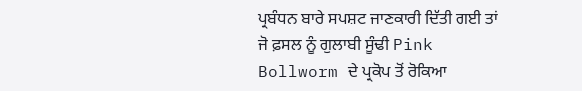ਪ੍ਰਬੰਧਨ ਬਾਰੇ ਸਪਸ਼ਟ ਜਾਣਕਾਰੀ ਦਿੱਤੀ ਗਈ ਤਾਂ ਜੋ ਫ਼ਸਲ ਨੂੰ ਗੁਲਾਬੀ ਸੂੰਢੀ Pink Bollworm ਦੇ ਪ੍ਰਕੋਪ ਤੋਂ ਰੋਕਿਆ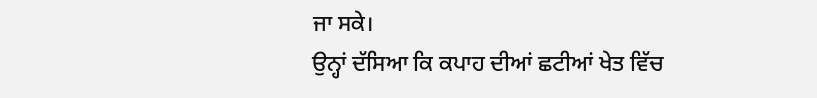ਜਾ ਸਕੇ।
ਉਨ੍ਹਾਂ ਦੱਸਿਆ ਕਿ ਕਪਾਹ ਦੀਆਂ ਛਟੀਆਂ ਖੇਤ ਵਿੱਚ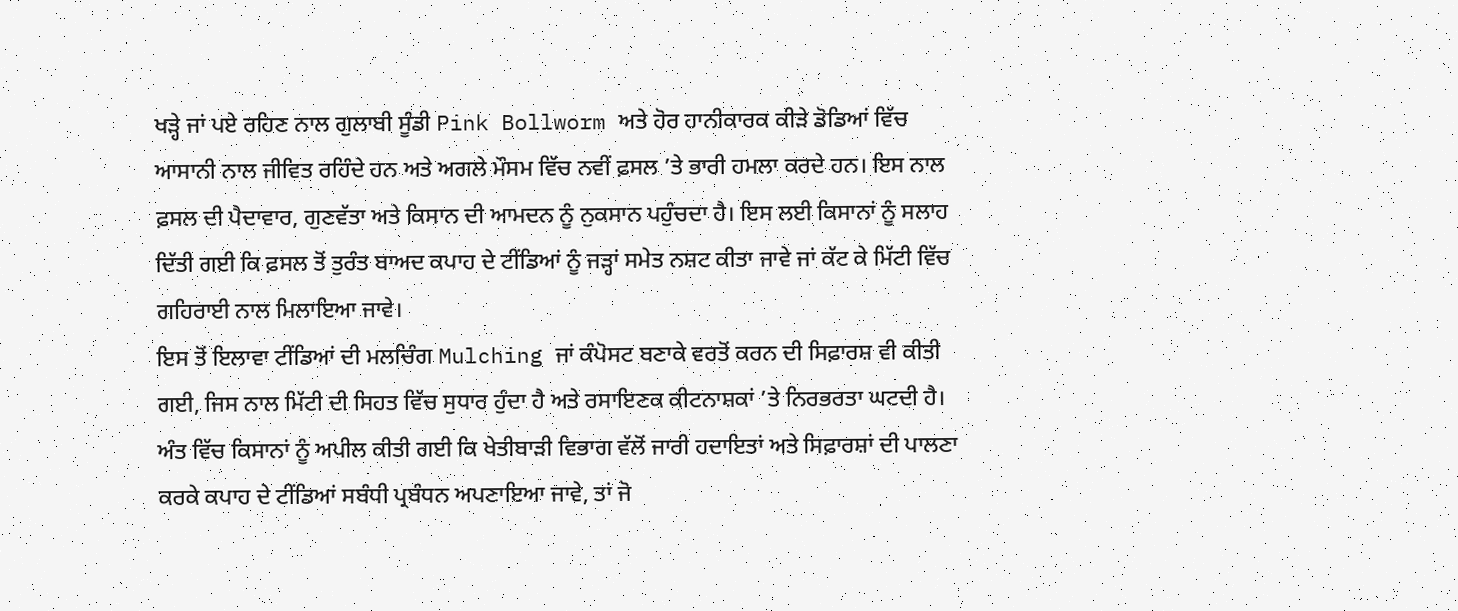ਖੜ੍ਹੇ ਜਾਂ ਪਏ ਰਹਿਣ ਨਾਲ ਗੁਲਾਬੀ ਸੂੰਡੀ Pink Bollworm ਅਤੇ ਹੋਰ ਹਾਨੀਕਾਰਕ ਕੀੜੇ ਡੋਡਿਆਂ ਵਿੱਚ ਆਸਾਨੀ ਨਾਲ ਜੀਵਿਤ ਰਹਿੰਦੇ ਹਨ ਅਤੇ ਅਗਲੇ ਮੌਸਮ ਵਿੱਚ ਨਵੀਂ ਫ਼ਸਲ ’ਤੇ ਭਾਰੀ ਹਮਲਾ ਕਰਦੇ ਹਨ। ਇਸ ਨਾਲ ਫ਼ਸਲ ਦੀ ਪੈਦਾਵਾਰ, ਗੁਣਵੱਤਾ ਅਤੇ ਕਿਸਾਨ ਦੀ ਆਮਦਨ ਨੂੰ ਨੁਕਸਾਨ ਪਹੁੰਚਦਾ ਹੈ। ਇਸ ਲਈ ਕਿਸਾਨਾਂ ਨੂੰ ਸਲਾਹ ਦਿੱਤੀ ਗਈ ਕਿ ਫ਼ਸਲ ਤੋਂ ਤੁਰੰਤ ਬਾਅਦ ਕਪਾਹ ਦੇ ਟੀਂਡਿਆਂ ਨੂੰ ਜੜ੍ਹਾਂ ਸਮੇਤ ਨਸ਼ਟ ਕੀਤਾ ਜਾਵੇ ਜਾਂ ਕੱਟ ਕੇ ਮਿੱਟੀ ਵਿੱਚ ਗਹਿਰਾਈ ਨਾਲ ਮਿਲਾਇਆ ਜਾਵੇ।
ਇਸ ਤੋਂ ਇਲਾਵਾ ਟੀਂਡਿਆਂ ਦੀ ਮਲਚਿੰਗ Mulching ਜਾਂ ਕੰਪੋਸਟ ਬਣਾਕੇ ਵਰਤੋਂ ਕਰਨ ਦੀ ਸਿਫ਼ਾਰਸ਼ ਵੀ ਕੀਤੀ ਗਈ, ਜਿਸ ਨਾਲ ਮਿੱਟੀ ਦੀ ਸਿਹਤ ਵਿੱਚ ਸੁਧਾਰ ਹੁੰਦਾ ਹੈ ਅਤੇ ਰਸਾਇਣਕ ਕੀਟਨਾਸ਼ਕਾਂ ’ਤੇ ਨਿਰਭਰਤਾ ਘਟਦੀ ਹੈ।
ਅੰਤ ਵਿੱਚ ਕਿਸਾਨਾਂ ਨੂੰ ਅਪੀਲ ਕੀਤੀ ਗਈ ਕਿ ਖੇਤੀਬਾੜੀ ਵਿਭਾਗ ਵੱਲੋਂ ਜਾਰੀ ਹਦਾਇਤਾਂ ਅਤੇ ਸਿਫ਼ਾਰਸ਼ਾਂ ਦੀ ਪਾਲਣਾ ਕਰਕੇ ਕਪਾਹ ਦੇ ਟੀਂਡਿਆਂ ਸਬੰਧੀ ਪ੍ਰਬੰਧਨ ਅਪਣਾਇਆ ਜਾਵੇ, ਤਾਂ ਜੋ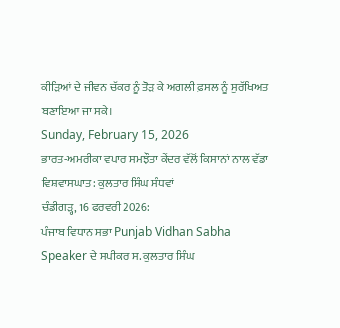ਕੀੜਿਆਂ ਦੇ ਜੀਵਨ ਚੱਕਰ ਨੂੰ ਤੋੜ ਕੇ ਅਗਲੀ ਫ਼ਸਲ ਨੂੰ ਸੁਰੱਖਿਅਤ ਬਣਾਇਆ ਜਾ ਸਕੇ।
Sunday, February 15, 2026
ਭਾਰਤ-ਅਮਰੀਕਾ ਵਪਾਰ ਸਮਝੌਤਾ ਕੇਂਦਰ ਵੱਲੋਂ ਕਿਸਾਨਾਂ ਨਾਲ ਵੱਡਾ ਵਿਸ਼ਵਾਸਘਾਤ: ਕੁਲਤਾਰ ਸਿੰਘ ਸੰਧਵਾਂ
ਚੰਡੀਗੜ੍ਹ, 16 ਫਰਵਰੀ 2026:
ਪੰਜਾਬ ਵਿਧਾਨ ਸਭਾ Punjab Vidhan Sabha Speaker ਦੇ ਸਪੀਕਰ ਸ. ਕੁਲਤਾਰ ਸਿੰਘ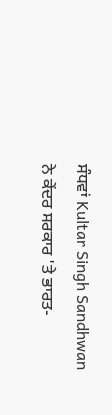ਸੰਧਵਾਂ Kultar Singh Sandhwan ਨੇ ਕੇਂਦਰ ਸਰਕਾਰ 'ਤੇ ਭਾਰਤ-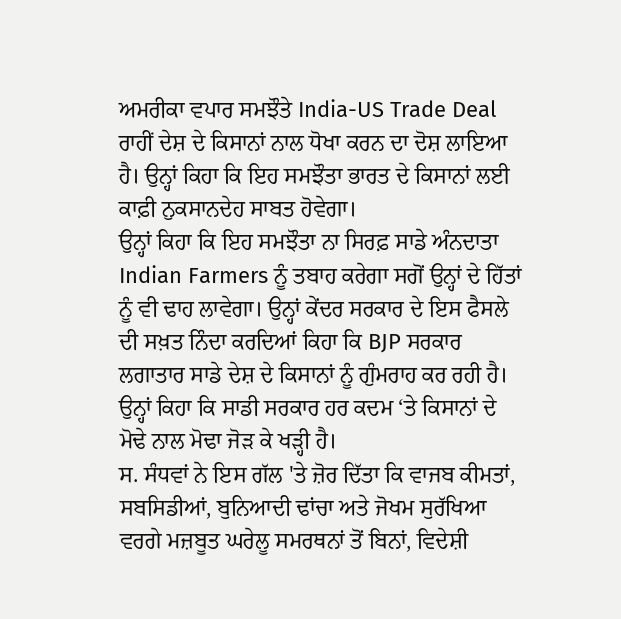ਅਮਰੀਕਾ ਵਪਾਰ ਸਮਝੌਤੇ India-US Trade Deal ਰਾਹੀਂ ਦੇਸ਼ ਦੇ ਕਿਸਾਨਾਂ ਨਾਲ ਧੋਖਾ ਕਰਨ ਦਾ ਦੋਸ਼ ਲਾਇਆ ਹੈ। ਉਨ੍ਹਾਂ ਕਿਹਾ ਕਿ ਇਹ ਸਮਝੌਤਾ ਭਾਰਤ ਦੇ ਕਿਸਾਨਾਂ ਲਈ ਕਾਫ਼ੀ ਨੁਕਸਾਨਦੇਹ ਸਾਬਤ ਹੋਵੇਗਾ।
ਉਨ੍ਹਾਂ ਕਿਹਾ ਕਿ ਇਹ ਸਮਝੌਤਾ ਨਾ ਸਿਰਫ਼ ਸਾਡੇ ਅੰਨਦਾਤਾ Indian Farmers ਨੂੰ ਤਬਾਹ ਕਰੇਗਾ ਸਗੋਂ ਉਨ੍ਹਾਂ ਦੇ ਹਿੱਤਾਂ ਨੂੰ ਵੀ ਢਾਹ ਲਾਵੇਗਾ। ਉਨ੍ਹਾਂ ਕੇਂਦਰ ਸਰਕਾਰ ਦੇ ਇਸ ਫੈਸਲੇ ਦੀ ਸਖ਼ਤ ਨਿੰਦਾ ਕਰਦਿਆਂ ਕਿਹਾ ਕਿ BJP ਸਰਕਾਰ ਲਗਾਤਾਰ ਸਾਡੇ ਦੇਸ਼ ਦੇ ਕਿਸਾਨਾਂ ਨੂੰ ਗੁੰਮਰਾਹ ਕਰ ਰਹੀ ਹੈ। ਉਨ੍ਹਾਂ ਕਿਹਾ ਕਿ ਸਾਡੀ ਸਰਕਾਰ ਹਰ ਕਦਮ ‘ਤੇ ਕਿਸਾਨਾਂ ਦੇ ਮੋਢੇ ਨਾਲ ਮੋਢਾ ਜੋੜ ਕੇ ਖੜ੍ਹੀ ਹੈ।
ਸ. ਸੰਧਵਾਂ ਨੇ ਇਸ ਗੱਲ 'ਤੇ ਜ਼ੋਰ ਦਿੱਤਾ ਕਿ ਵਾਜਬ ਕੀਮਤਾਂ, ਸਬਸਿਡੀਆਂ, ਬੁਨਿਆਦੀ ਢਾਂਚਾ ਅਤੇ ਜੋਖਮ ਸੁਰੱਖਿਆ ਵਰਗੇ ਮਜ਼ਬੂਤ ਘਰੇਲੂ ਸਮਰਥਨਾਂ ਤੋਂ ਬਿਨਾਂ, ਵਿਦੇਸ਼ੀ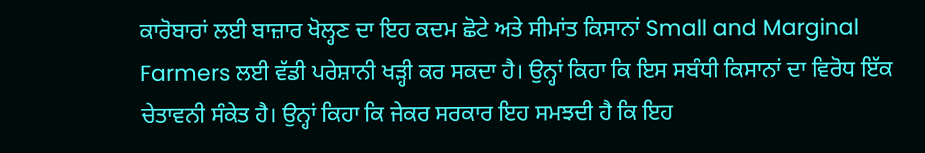ਕਾਰੋਬਾਰਾਂ ਲਈ ਬਾਜ਼ਾਰ ਖੋਲ੍ਹਣ ਦਾ ਇਹ ਕਦਮ ਛੋਟੇ ਅਤੇ ਸੀਮਾਂਤ ਕਿਸਾਨਾਂ Small and Marginal Farmers ਲਈ ਵੱਡੀ ਪਰੇਸ਼ਾਨੀ ਖੜ੍ਹੀ ਕਰ ਸਕਦਾ ਹੈ। ਉਨ੍ਹਾਂ ਕਿਹਾ ਕਿ ਇਸ ਸਬੰਧੀ ਕਿਸਾਨਾਂ ਦਾ ਵਿਰੋਧ ਇੱਕ ਚੇਤਾਵਨੀ ਸੰਕੇਤ ਹੈ। ਉਨ੍ਹਾਂ ਕਿਹਾ ਕਿ ਜੇਕਰ ਸਰਕਾਰ ਇਹ ਸਮਝਦੀ ਹੈ ਕਿ ਇਹ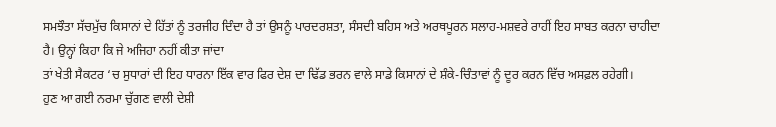ਸਮਝੌਤਾ ਸੱਚਮੁੱਚ ਕਿਸਾਨਾਂ ਦੇ ਹਿੱਤਾਂ ਨੂੰ ਤਰਜੀਹ ਦਿੰਦਾ ਹੈ ਤਾਂ ਉਸਨੂੰ ਪਾਰਦਰਸ਼ਤਾ, ਸੰਸਦੀ ਬਹਿਸ ਅਤੇ ਅਰਥਪੂਰਨ ਸਲਾਹ-ਮਸ਼ਵਰੇ ਰਾਹੀਂ ਇਹ ਸਾਬਤ ਕਰਨਾ ਚਾਹੀਦਾ ਹੈ। ਉਨ੍ਹਾਂ ਕਿਹਾ ਕਿ ਜੇ ਅਜਿਹਾ ਨਹੀਂ ਕੀਤਾ ਜਾਂਦਾ
ਤਾਂ ਖੇਤੀ ਸੈਕਟਰ ‘ਚ ਸੁਧਾਰਾਂ ਦੀ ਇਹ ਧਾਰਨਾ ਇੱਕ ਵਾਰ ਫਿਰ ਦੇਸ਼ ਦਾ ਢਿੱਡ ਭਰਨ ਵਾਲੇ ਸਾਡੇ ਕਿਸਾਨਾਂ ਦੇ ਸ਼ੰਕੇ-ਚਿੰਤਾਵਾਂ ਨੂੰ ਦੂਰ ਕਰਨ ਵਿੱਚ ਅਸਫ਼ਲ ਰਹੇਗੀ।
ਹੁਣ ਆ ਗਈ ਨਰਮਾ ਚੁੱਗਣ ਵਾਲੀ ਦੇਸ਼ੀ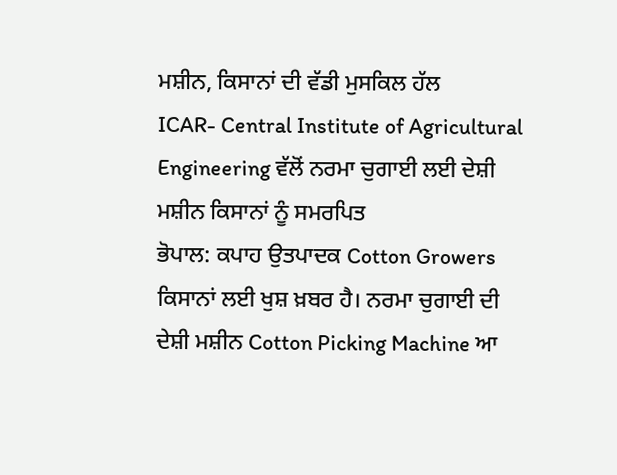ਮਸ਼ੀਨ, ਕਿਸਾਨਾਂ ਦੀ ਵੱਡੀ ਮੁਸਕਿਲ ਹੱਲ
ICAR- Central Institute of Agricultural Engineering ਵੱਲੋਂ ਨਰਮਾ ਚੁਗਾਈ ਲਈ ਦੇਸ਼ੀ ਮਸ਼ੀਨ ਕਿਸਾਨਾਂ ਨੂੰ ਸਮਰਪਿਤ
ਭੋਪਾਲ: ਕਪਾਹ ਉਤਪਾਦਕ Cotton Growers ਕਿਸਾਨਾਂ ਲਈ ਖੁਸ਼ ਖ਼ਬਰ ਹੈ। ਨਰਮਾ ਚੁਗਾਈ ਦੀ ਦੇਸ਼ੀ ਮਸ਼ੀਨ Cotton Picking Machine ਆ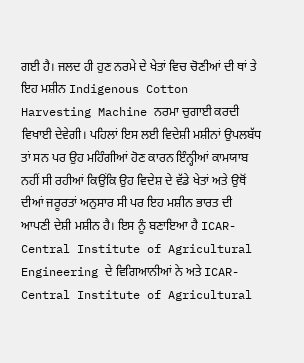ਗਈ ਹੈ। ਜਲਦ ਹੀ ਹੁਣ ਨਰਮੇ ਦੇ ਖੇਤਾਂ ਵਿਚ ਚੋਣੀਆਂ ਦੀ ਥਾਂ ਤੇ ਇਹ ਮਸ਼ੀਨ Indigenous Cotton Harvesting Machine ਨਰਮਾ ਚੁਗਾਈ ਕਰਦੀ ਵਿਖਾਈ ਦੇਵੇਗੀ। ਪਹਿਲਾਂ ਇਸ ਲਈ ਵਿਦੇਸ਼ੀ ਮਸ਼ੀਨਾਂ ਉਪਲਬੱਧ ਤਾਂ ਸਨ ਪਰ ਉਹ ਮਹਿੰਗੀਆਂ ਹੋਣ ਕਾਰਨ ਇੰਨ੍ਹੀਆਂ ਕਾਮਯਾਬ ਨਹੀਂ ਸੀ ਰਹੀਆਂ ਕਿਉਂਕਿ ਉਹ ਵਿਦੇਸ਼ ਦੇ ਵੱਡੇ ਖੇਤਾਂ ਅਤੇ ਉਥੋਂ ਦੀਆਂ ਜਰੂਰਤਾਂ ਅਨੁਸਾਰ ਸੀ ਪਰ ਇਹ ਮਸ਼ੀਨ ਭਾਰਤ ਦੀ ਆਪਣੀ ਦੇਸ਼ੀ ਮਸ਼ੀਨ ਹੈ। ਇਸ ਨੂੰ ਬਣਾਇਆ ਹੈ ICAR- Central Institute of Agricultural Engineering ਦੇ ਵਿਗਿਆਨੀਆਂ ਨੇ ਅਤੇ ICAR- Central Institute of Agricultural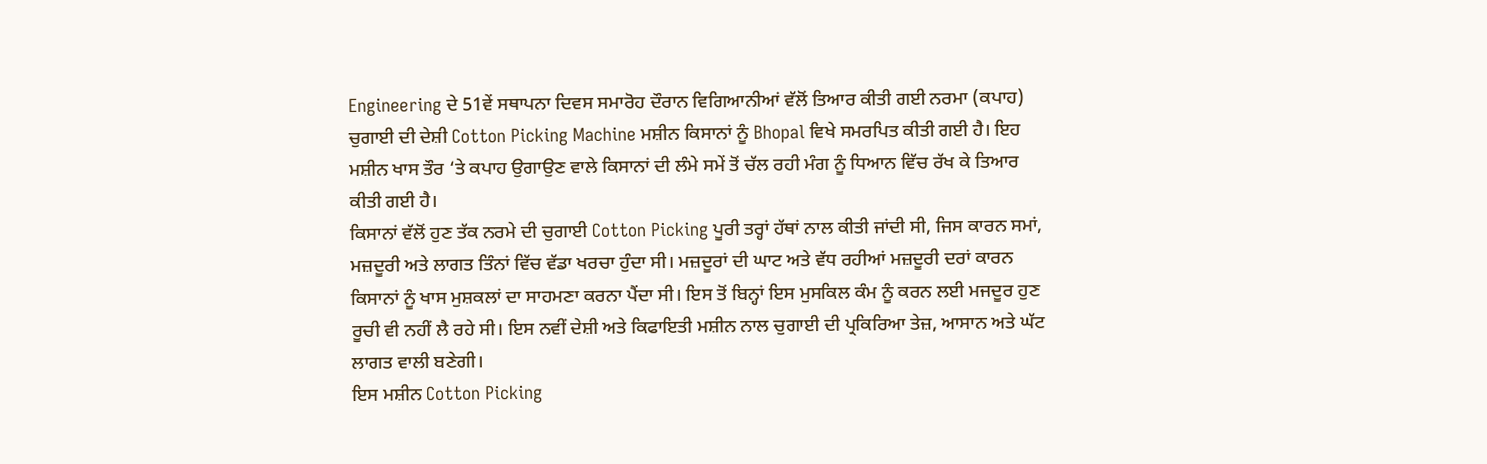Engineering ਦੇ 51ਵੇਂ ਸਥਾਪਨਾ ਦਿਵਸ ਸਮਾਰੋਹ ਦੌਰਾਨ ਵਿਗਿਆਨੀਆਂ ਵੱਲੋਂ ਤਿਆਰ ਕੀਤੀ ਗਈ ਨਰਮਾ (ਕਪਾਹ) ਚੁਗਾਈ ਦੀ ਦੇਸ਼ੀ Cotton Picking Machine ਮਸ਼ੀਨ ਕਿਸਾਨਾਂ ਨੂੰ Bhopal ਵਿਖੇ ਸਮਰਪਿਤ ਕੀਤੀ ਗਈ ਹੈ। ਇਹ ਮਸ਼ੀਨ ਖਾਸ ਤੌਰ ‘ਤੇ ਕਪਾਹ ਉਗਾਉਣ ਵਾਲੇ ਕਿਸਾਨਾਂ ਦੀ ਲੰਮੇ ਸਮੇਂ ਤੋਂ ਚੱਲ ਰਹੀ ਮੰਗ ਨੂੰ ਧਿਆਨ ਵਿੱਚ ਰੱਖ ਕੇ ਤਿਆਰ ਕੀਤੀ ਗਈ ਹੈ।
ਕਿਸਾਨਾਂ ਵੱਲੋਂ ਹੁਣ ਤੱਕ ਨਰਮੇ ਦੀ ਚੁਗਾਈ Cotton Picking ਪੂਰੀ ਤਰ੍ਹਾਂ ਹੱਥਾਂ ਨਾਲ ਕੀਤੀ ਜਾਂਦੀ ਸੀ, ਜਿਸ ਕਾਰਨ ਸਮਾਂ, ਮਜ਼ਦੂਰੀ ਅਤੇ ਲਾਗਤ ਤਿੰਨਾਂ ਵਿੱਚ ਵੱਡਾ ਖਰਚਾ ਹੁੰਦਾ ਸੀ। ਮਜ਼ਦੂਰਾਂ ਦੀ ਘਾਟ ਅਤੇ ਵੱਧ ਰਹੀਆਂ ਮਜ਼ਦੂਰੀ ਦਰਾਂ ਕਾਰਨ ਕਿਸਾਨਾਂ ਨੂੰ ਖਾਸ ਮੁਸ਼ਕਲਾਂ ਦਾ ਸਾਹਮਣਾ ਕਰਨਾ ਪੈਂਦਾ ਸੀ। ਇਸ ਤੋਂ ਬਿਨ੍ਹਾਂ ਇਸ ਮੁਸਕਿਲ ਕੰਮ ਨੂੰ ਕਰਨ ਲਈ ਮਜਦੂਰ ਹੁਣ ਰੂਚੀ ਵੀ ਨਹੀਂ ਲੈ ਰਹੇ ਸੀ। ਇਸ ਨਵੀਂ ਦੇਸ਼ੀ ਅਤੇ ਕਿਫਾਇਤੀ ਮਸ਼ੀਨ ਨਾਲ ਚੁਗਾਈ ਦੀ ਪ੍ਰਕਿਰਿਆ ਤੇਜ਼, ਆਸਾਨ ਅਤੇ ਘੱਟ ਲਾਗਤ ਵਾਲੀ ਬਣੇਗੀ।
ਇਸ ਮਸ਼ੀਨ Cotton Picking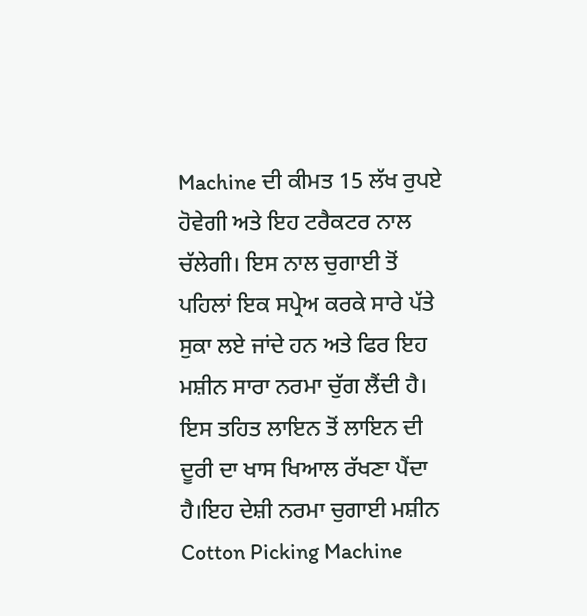Machine ਦੀ ਕੀਮਤ 15 ਲੱਖ ਰੁਪਏ ਹੋਵੇਗੀ ਅਤੇ ਇਹ ਟਰੈਕਟਰ ਨਾਲ ਚੱਲੇਗੀ। ਇਸ ਨਾਲ ਚੁਗਾਈ ਤੋਂ ਪਹਿਲਾਂ ਇਕ ਸਪ੍ਰੇਅ ਕਰਕੇ ਸਾਰੇ ਪੱਤੇ ਸੁਕਾ ਲਏ ਜਾਂਦੇ ਹਨ ਅਤੇ ਫਿਰ ਇਹ ਮਸ਼ੀਨ ਸਾਰਾ ਨਰਮਾ ਚੁੱਗ ਲੈਂਦੀ ਹੈ। ਇਸ ਤਹਿਤ ਲਾਇਨ ਤੋਂ ਲਾਇਨ ਦੀ ਦੂਰੀ ਦਾ ਖਾਸ ਖਿਆਲ ਰੱਖਣਾ ਪੈਂਦਾ ਹੈ।ਇਹ ਦੇਸ਼ੀ ਨਰਮਾ ਚੁਗਾਈ ਮਸ਼ੀਨ Cotton Picking Machine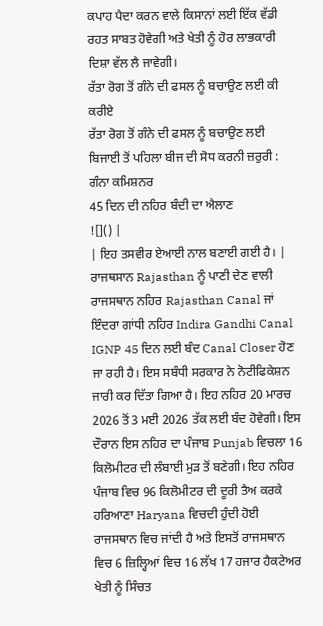ਕਪਾਹ ਪੈਦਾ ਕਰਨ ਵਾਲੇ ਕਿਸਾਨਾਂ ਲਈ ਇੱਕ ਵੱਡੀ ਰਹਤ ਸਾਬਤ ਹੋਵੇਗੀ ਅਤੇ ਖੇਤੀ ਨੂੰ ਹੋਰ ਲਾਭਕਾਰੀ ਦਿਸ਼ਾ ਵੱਲ ਲੈ ਜਾਵੇਗੀ।
ਰੱਤਾ ਰੋਗ ਤੋਂ ਗੰਨੇ ਦੀ ਫਸਲ ਨੂੰ ਬਚਾਉਣ ਲਈ ਕੀ ਕਰੀਏ
ਰੱਤਾ ਰੋਗ ਤੋਂ ਗੰਨੇ ਦੀ ਫਸਲ ਨੂੰ ਬਚਾਉਣ ਲਈ ਬਿਜਾਈ ਤੋਂ ਪਹਿਲਾ ਬੀਜ ਦੀ ਸੋਧ ਕਰਨੀ ਜ਼ਰੁਰੀ : ਗੰਨਾ ਕਮਿਸ਼ਨਰ
45 ਦਿਨ ਦੀ ਨਹਿਰ ਬੰਦੀ ਦਾ ਐਲਾਣ
![]() |
| ਇਹ ਤਸਵੀਰ ਏਆਈ ਨਾਲ ਬਣਾਈ ਗਈ ਹੈ। |
ਰਾਜਥਸਾਨ Rajasthan ਨੂੰ ਪਾਣੀ ਦੇਣ ਵਾਲੀ ਰਾਜਸਥਾਨ ਨਹਿਰ Rajasthan Canal ਜਾਂ ਇੰਦਰਾ ਗਾਂਧੀ ਨਹਿਰ Indira Gandhi Canal IGNP 45 ਦਿਨ ਲਈ ਬੰਦ Canal Closer ਹੋਣ ਜਾ ਰਹੀ ਹੈ। ਇਸ ਸਬੰਧੀ ਸਰਕਾਰ ਨੇ ਨੋਟੀਫਿਕੇਸ਼ਨ ਜਾਰੀ ਕਰ ਦਿੱਤਾ ਗਿਆ ਹੈ। ਇਹ ਨਹਿਰ 20 ਮਾਰਚ 2026 ਤੋਂ 3 ਮਈ 2026 ਤੱਕ ਲਈ ਬੰਦ ਹੋਵੇਗੀ। ਇਸ ਦੌਰਾਨ ਇਸ ਨਹਿਰ ਦਾ ਪੰਜਾਬ Punjab ਵਿਚਲਾ 16 ਕਿਲੋਮੀਟਰ ਦੀ ਲੰਬਾਈ ਮੁੜ ਤੋਂ ਬਣੇਗੀ। ਇਹ ਨਹਿਰ ਪੰਜਾਬ ਵਿਚ 96 ਕਿਲੋਮੀਟਰ ਦੀ ਦੂਰੀ ਤੈਅ ਕਰਕੇ ਹਰਿਆਣਾ Haryana ਵਿਚਦੀ ਹੁੰਦੀ ਹੋਈ ਰਾਜਸਥਾਨ ਵਿਚ ਜਾਂਦੀ ਹੈ ਅਤੇ ਇਸਤੋਂ ਰਾਜਸਥਾਨ ਵਿਚ 6 ਜ਼ਿਲ੍ਹਿਆਂ ਵਿਚ 16 ਲੱਖ 17 ਹਜਾਰ ਹੈਕਟੇਅਰ ਖੇਤੀ ਨੂੰ ਸਿੰਚਤ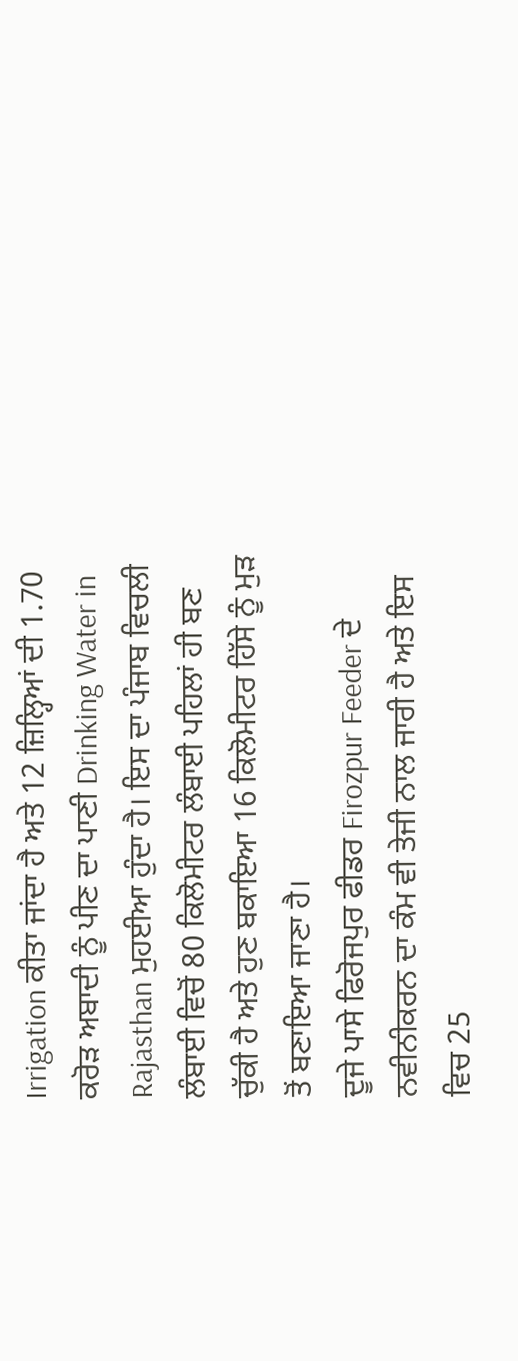Irrigation ਕੀਤਾ ਜਾਂਦਾ ਹੈ ਅਤੇ 12 ਜ਼ਿਲ੍ਹਿਆਂ ਦੀ 1.70 ਕਰੋੜ ਅਬਾਦੀ ਨੂੰ ਪੀਣ ਦਾ ਪਾਣੀ Drinking Water in Rajasthan ਮੁਹਈਆ ਹੁੰਦਾ ਹੈ। ਇਸ ਦਾ ਪੰਜਾਬ ਵਿਚਲੀ ਲੰਬਾਈ ਵਿਚੋਂ 80 ਕਿਲੋਮੀਟਰ ਲੰਬਾਈ ਪਹਿਲਾਂ ਹੀ ਬਣ ਚੁੱਕੀ ਹੈ ਅਤੇ ਹੁਣ ਬਕਾਇਆ 16 ਕਿਲੋਮੀਟਰ ਹਿੱਸੇ ਨੂੰ ਮੁੜ ਤੋਂ ਬਣਾਇਆ ਜਾਣਾ ਹੈ।
ਦੂਜੇ ਪਾਸੇ ਫਿਰੋਜਪੁਰ ਫੀਡਰ Firozpur Feeder ਦੇ ਨਵੀਨੀਕਰਨ ਦਾ ਕੰਮ ਵੀ ਤੇਜੀ ਨਾਲ ਜਾਰੀ ਹੈ ਅਤੇ ਇਸ ਵਿਚ 25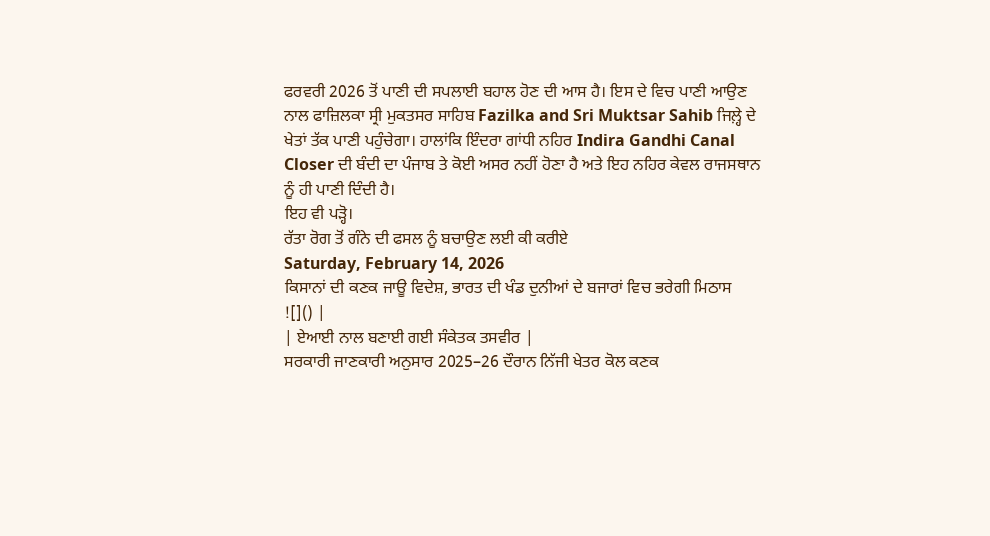ਫਰਵਰੀ 2026 ਤੋਂ ਪਾਣੀ ਦੀ ਸਪਲਾਈ ਬਹਾਲ ਹੋਣ ਦੀ ਆਸ ਹੈ। ਇਸ ਦੇ ਵਿਚ ਪਾਣੀ ਆਉਣ ਨਾਲ ਫਾਜ਼ਿਲਕਾ ਸ੍ਰੀ ਮੁਕਤਸਰ ਸਾਹਿਬ Fazilka and Sri Muktsar Sahib ਜਿਲ਼੍ਹੇ ਦੇ ਖੇਤਾਂ ਤੱਕ ਪਾਣੀ ਪਹੁੰਚੇਗਾ। ਹਾਲਾਂਕਿ ਇੰਦਰਾ ਗਾਂਧੀ ਨਹਿਰ Indira Gandhi Canal Closer ਦੀ ਬੰਦੀ ਦਾ ਪੰਜਾਬ ਤੇ ਕੋਈ ਅਸਰ ਨਹੀਂ ਹੋਣਾ ਹੈ ਅਤੇ ਇਹ ਨਹਿਰ ਕੇਵਲ ਰਾਜਸਥਾਨ ਨੂੰ ਹੀ ਪਾਣੀ ਦਿੰਦੀ ਹੈ।
ਇਹ ਵੀ ਪੜ੍ਹੋ।
ਰੱਤਾ ਰੋਗ ਤੋਂ ਗੰਨੇ ਦੀ ਫਸਲ ਨੂੰ ਬਚਾਉਣ ਲਈ ਕੀ ਕਰੀਏ
Saturday, February 14, 2026
ਕਿਸਾਨਾਂ ਦੀ ਕਣਕ ਜਾਊ ਵਿਦੇਸ਼, ਭਾਰਤ ਦੀ ਖੰਡ ਦੁਨੀਆਂ ਦੇ ਬਜਾਰਾਂ ਵਿਚ ਭਰੇਗੀ ਮਿਠਾਸ
![]() |
| ਏਆਈ ਨਾਲ ਬਣਾਈ ਗਈ ਸੰਕੇਤਕ ਤਸਵੀਰ |
ਸਰਕਾਰੀ ਜਾਣਕਾਰੀ ਅਨੁਸਾਰ 2025–26 ਦੌਰਾਨ ਨਿੱਜੀ ਖੇਤਰ ਕੋਲ ਕਣਕ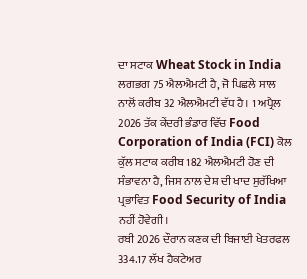ਦਾ ਸਟਾਕ Wheat Stock in India ਲਗਭਗ 75 ਐਲਐਮਟੀ ਹੈ, ਜੋ ਪਿਛਲੇ ਸਾਲ ਨਾਲੋਂ ਕਰੀਬ 32 ਐਲਐਮਟੀ ਵੱਧ ਹੈ। 1 ਅਪ੍ਰੈਲ 2026 ਤੱਕ ਕੇਂਦਰੀ ਭੰਡਾਰ ਵਿੱਚ Food Corporation of India (FCI) ਕੋਲ ਕੁੱਲ ਸਟਾਕ ਕਰੀਬ 182 ਐਲਐਮਟੀ ਹੋਣ ਦੀ ਸੰਭਾਵਨਾ ਹੈ, ਜਿਸ ਨਾਲ ਦੇਸ਼ ਦੀ ਖਾਦ ਸੁਰੱਖਿਆ ਪ੍ਰਭਾਵਿਤ Food Security of India ਨਹੀਂ ਹੋਵੇਗੀ।
ਰਬੀ 2026 ਦੌਰਾਨ ਕਣਕ ਦੀ ਬਿਜਾਈ ਖੇਤਰਫਲ 334.17 ਲੱਖ ਹੈਕਟੇਅਰ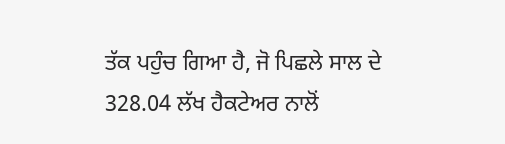ਤੱਕ ਪਹੁੰਚ ਗਿਆ ਹੈ, ਜੋ ਪਿਛਲੇ ਸਾਲ ਦੇ 328.04 ਲੱਖ ਹੈਕਟੇਅਰ ਨਾਲੋਂ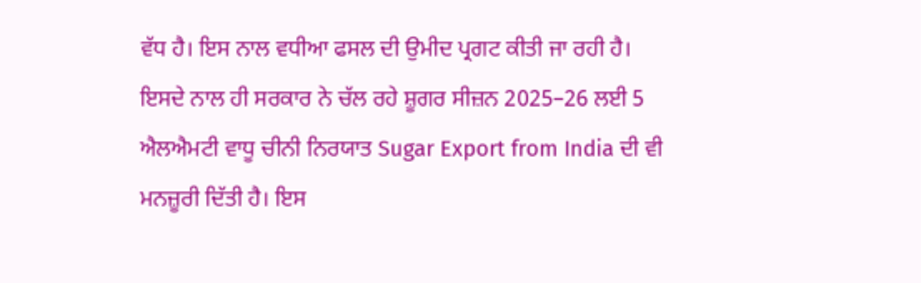ਵੱਧ ਹੈ। ਇਸ ਨਾਲ ਵਧੀਆ ਫਸਲ ਦੀ ਉਮੀਦ ਪ੍ਰਗਟ ਕੀਤੀ ਜਾ ਰਹੀ ਹੈ।
ਇਸਦੇ ਨਾਲ ਹੀ ਸਰਕਾਰ ਨੇ ਚੱਲ ਰਹੇ ਸ਼ੂਗਰ ਸੀਜ਼ਨ 2025–26 ਲਈ 5 ਐਲਐਮਟੀ ਵਾਧੂ ਚੀਨੀ ਨਿਰਯਾਤ Sugar Export from India ਦੀ ਵੀ ਮਨਜ਼ੂਰੀ ਦਿੱਤੀ ਹੈ। ਇਸ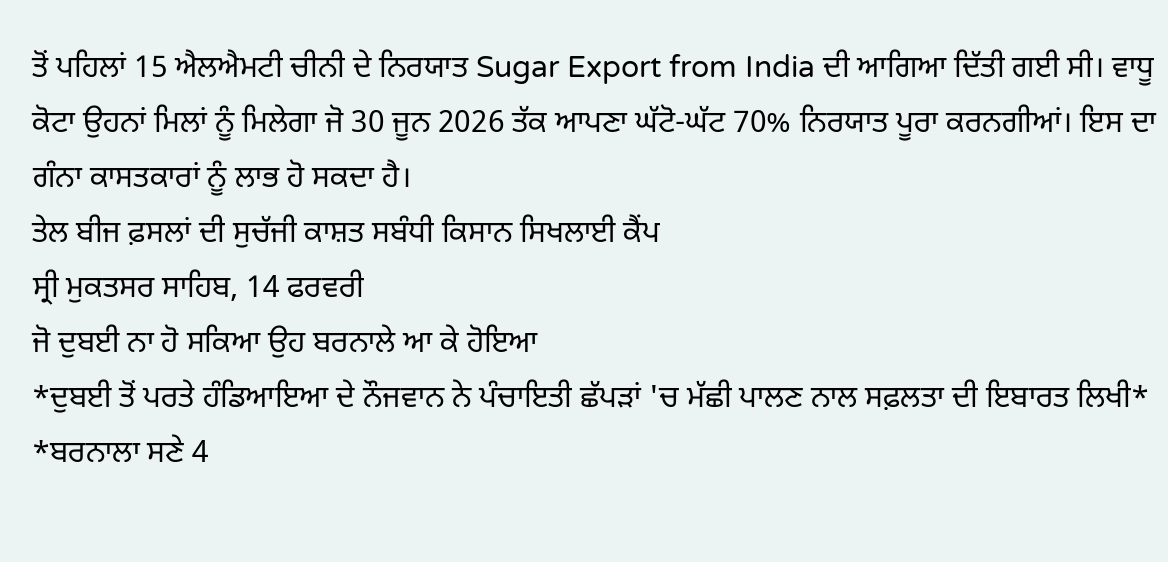ਤੋਂ ਪਹਿਲਾਂ 15 ਐਲਐਮਟੀ ਚੀਨੀ ਦੇ ਨਿਰਯਾਤ Sugar Export from India ਦੀ ਆਗਿਆ ਦਿੱਤੀ ਗਈ ਸੀ। ਵਾਧੂ ਕੋਟਾ ਉਹਨਾਂ ਮਿਲਾਂ ਨੂੰ ਮਿਲੇਗਾ ਜੋ 30 ਜੂਨ 2026 ਤੱਕ ਆਪਣਾ ਘੱਟੋ-ਘੱਟ 70% ਨਿਰਯਾਤ ਪੂਰਾ ਕਰਨਗੀਆਂ। ਇਸ ਦਾ ਗੰਨਾ ਕਾਸਤਕਾਰਾਂ ਨੂੰ ਲਾਭ ਹੋ ਸਕਦਾ ਹੈ।
ਤੇਲ ਬੀਜ ਫ਼ਸਲਾਂ ਦੀ ਸੁਚੱਜੀ ਕਾਸ਼ਤ ਸਬੰਧੀ ਕਿਸਾਨ ਸਿਖਲਾਈ ਕੈਂਪ
ਸ੍ਰੀ ਮੁਕਤਸਰ ਸਾਹਿਬ, 14 ਫਰਵਰੀ
ਜੋ ਦੁਬਈ ਨਾ ਹੋ ਸਕਿਆ ਉਹ ਬਰਨਾਲੇ ਆ ਕੇ ਹੋਇਆ
*ਦੁਬਈ ਤੋਂ ਪਰਤੇ ਹੰਡਿਆਇਆ ਦੇ ਨੌਜਵਾਨ ਨੇ ਪੰਚਾਇਤੀ ਛੱਪੜਾਂ 'ਚ ਮੱਛੀ ਪਾਲਣ ਨਾਲ ਸਫ਼ਲਤਾ ਦੀ ਇਬਾਰਤ ਲਿਖੀ*
*ਬਰਨਾਲਾ ਸਣੇ 4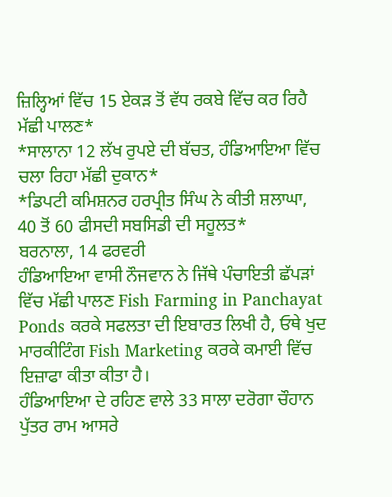ਜ਼ਿਲ੍ਹਿਆਂ ਵਿੱਚ 15 ਏਕੜ ਤੋਂ ਵੱਧ ਰਕਬੇ ਵਿੱਚ ਕਰ ਰਿਹੈ ਮੱਛੀ ਪਾਲਣ*
*ਸਾਲਾਨਾ 12 ਲੱਖ ਰੁਪਏ ਦੀ ਬੱਚਤ, ਹੰਡਿਆਇਆ ਵਿੱਚ ਚਲਾ ਰਿਹਾ ਮੱਛੀ ਦੁਕਾਨ*
*ਡਿਪਟੀ ਕਮਿਸ਼ਨਰ ਹਰਪ੍ਰੀਤ ਸਿੰਘ ਨੇ ਕੀਤੀ ਸ਼ਲਾਘਾ, 40 ਤੋਂ 60 ਫੀਸਦੀ ਸਬਸਿਡੀ ਦੀ ਸਹੂਲਤ*
ਬਰਨਾਲਾ, 14 ਫਰਵਰੀ
ਹੰਡਿਆਇਆ ਵਾਸੀ ਨੌਜਵਾਨ ਨੇ ਜਿੱਥੇ ਪੰਚਾਇਤੀ ਛੱਪੜਾਂ ਵਿੱਚ ਮੱਛੀ ਪਾਲਣ Fish Farming in Panchayat Ponds ਕਰਕੇ ਸਫਲਤਾ ਦੀ ਇਬਾਰਤ ਲਿਖੀ ਹੈ, ਓਥੇ ਖੁਦ ਮਾਰਕੀਟਿੰਗ Fish Marketing ਕਰਕੇ ਕਮਾਈ ਵਿੱਚ ਇਜ਼ਾਫਾ ਕੀਤਾ ਕੀਤਾ ਹੈ।
ਹੰਡਿਆਇਆ ਦੇ ਰਹਿਣ ਵਾਲੇ 33 ਸਾਲਾ ਦਰੋਗਾ ਚੌਹਾਨ ਪੁੱਤਰ ਰਾਮ ਆਸਰੇ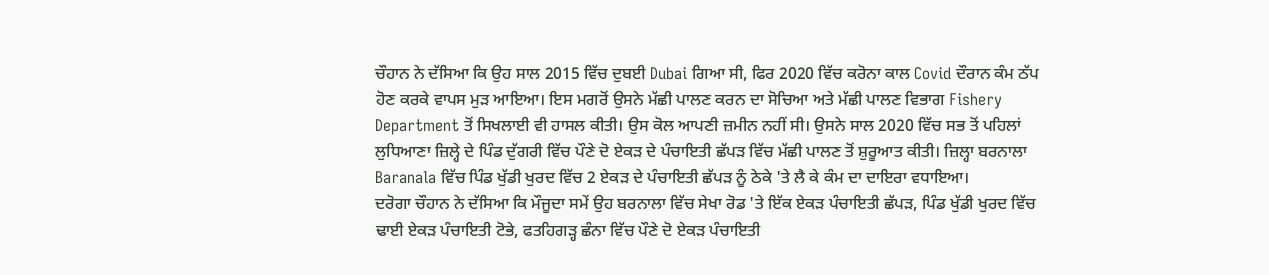ਚੌਹਾਨ ਨੇ ਦੱਸਿਆ ਕਿ ਉਹ ਸਾਲ 2015 ਵਿੱਚ ਦੁਬਈ Dubai ਗਿਆ ਸੀ, ਫਿਰ 2020 ਵਿੱਚ ਕਰੋਨਾ ਕਾਲ Covid ਦੌਰਾਨ ਕੰਮ ਠੱਪ ਹੋਣ ਕਰਕੇ ਵਾਪਸ ਮੁੜ ਆਇਆ। ਇਸ ਮਗਰੋਂ ਉਸਨੇ ਮੱਛੀ ਪਾਲਣ ਕਰਨ ਦਾ ਸੋਚਿਆ ਅਤੇ ਮੱਛੀ ਪਾਲਣ ਵਿਭਾਗ Fishery Department ਤੋਂ ਸਿਖਲਾਈ ਵੀ ਹਾਸਲ ਕੀਤੀ। ਉਸ ਕੋਲ ਆਪਣੀ ਜ਼ਮੀਨ ਨਹੀਂ ਸੀ। ਉਸਨੇ ਸਾਲ 2020 ਵਿੱਚ ਸਭ ਤੋਂ ਪਹਿਲਾਂ ਲੁਧਿਆਣਾ ਜ਼ਿਲ੍ਹੇ ਦੇ ਪਿੰਡ ਦੁੱਗਰੀ ਵਿੱਚ ਪੌਣੇ ਦੋ ਏਕੜ ਦੇ ਪੰਚਾਇਤੀ ਛੱਪੜ ਵਿੱਚ ਮੱਛੀ ਪਾਲਣ ਤੋਂ ਸ਼ੁਰੂਆਤ ਕੀਤੀ। ਜ਼ਿਲ੍ਹਾ ਬਰਨਾਲਾ Baranala ਵਿੱਚ ਪਿੰਡ ਖੁੱਡੀ ਖੁਰਦ ਵਿੱਚ 2 ਏਕੜ ਦੇ ਪੰਚਾਇਤੀ ਛੱਪੜ ਨੂੰ ਠੇਕੇ 'ਤੇ ਲੈ ਕੇ ਕੰਮ ਦਾ ਦਾਇਰਾ ਵਧਾਇਆ।
ਦਰੋਗਾ ਚੌਹਾਨ ਨੇ ਦੱਸਿਆ ਕਿ ਮੌਜੂਦਾ ਸਮੇਂ ਉਹ ਬਰਨਾਲਾ ਵਿੱਚ ਸੇਖਾ ਰੋਡ 'ਤੇ ਇੱਕ ਏਕੜ ਪੰਚਾਇਤੀ ਛੱਪੜ, ਪਿੰਡ ਖੁੱਡੀ ਖੁਰਦ ਵਿੱਚ ਢਾਈ ਏਕੜ ਪੰਚਾਇਤੀ ਟੋਭੇ, ਫਤਹਿਗੜ੍ਹ ਛੰਨਾ ਵਿੱਚ ਪੌਣੇ ਦੋ ਏਕੜ ਪੰਚਾਇਤੀ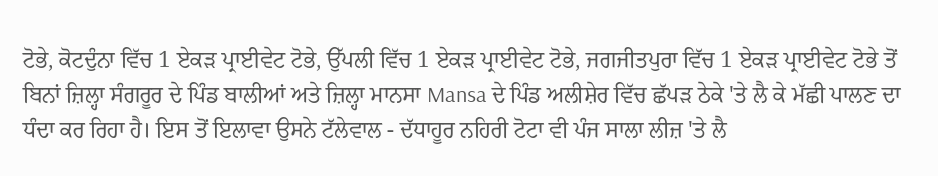ਟੋਭੇ, ਕੋਟਦੁੰਨਾ ਵਿੱਚ 1 ਏਕੜ ਪ੍ਰਾਈਵੇਟ ਟੋਭੇ, ਉੱਪਲੀ ਵਿੱਚ 1 ਏਕੜ ਪ੍ਰਾਈਵੇਟ ਟੋਭੇ, ਜਗਜੀਤਪੁਰਾ ਵਿੱਚ 1 ਏਕੜ ਪ੍ਰਾਈਵੇਟ ਟੋਭੇ ਤੋਂ ਬਿਨਾਂ ਜ਼ਿਲ੍ਹਾ ਸੰਗਰੂਰ ਦੇ ਪਿੰਡ ਬਾਲੀਆਂ ਅਤੇ ਜ਼ਿਲ੍ਹਾ ਮਾਨਸਾ Mansa ਦੇ ਪਿੰਡ ਅਲੀਸ਼ੇਰ ਵਿੱਚ ਛੱਪੜ ਠੇਕੇ 'ਤੇ ਲੈ ਕੇ ਮੱਛੀ ਪਾਲਣ ਦਾ ਧੰਦਾ ਕਰ ਰਿਹਾ ਹੈ। ਇਸ ਤੋਂ ਇਲਾਵਾ ਉਸਨੇ ਟੱਲੇਵਾਲ - ਦੱਧਾਹੂਰ ਨਹਿਰੀ ਟੋਟਾ ਵੀ ਪੰਜ ਸਾਲਾ ਲੀਜ਼ 'ਤੇ ਲੈ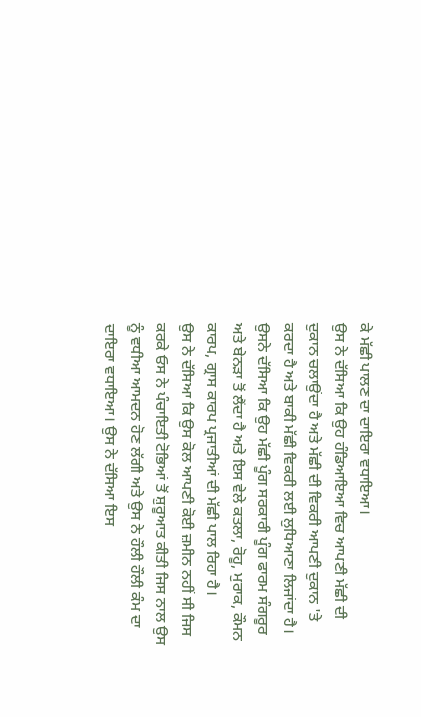ਕੇ ਮੱਛੀ ਪਾਲਣ ਦਾ ਦਾਇਰਾ ਵਧਾਇਆ।
ਉਸ ਨੇ ਦੱਸਿਆ ਕਿ ਉਹ ਹੰਡਿਆਇਆ ਵਿਚ ਆਪਣੀ ਮੱਛੀ ਦੀ ਦੁਕਾਨ ਚਲਾਉਂਦਾ ਹੈ ਅਤੇ ਮੱਛੀ ਦੀ ਵਿਕਰੀ ਆਪਣੀ ਦੁਕਾਨ 'ਤੇ ਕਰਦਾ ਹੈ ਅਤੇ ਬਾਕੀ ਮੱਛੀ ਵਿਕਰੀ ਲਈ ਲੁਧਿਆਣਾ ਲਿਜਾਂਦਾ ਹੈ।
ਉਸਨੇ ਦੱਸਿਆ ਕਿ ਉਹ ਮੱਛੀ ਪੂੰਗ ਸਰਕਾਰੀ ਪੂੰਗ ਫਾਰਮ ਸੰਗਰੂਰ ਅਤੇ ਬੇਨੜਾ ਤੋਂ ਲੈਂਦਾ ਹੈ ਅਤੇ ਇਸ ਵੇਲੇ ਕਤਲਾ, ਰੋਹੂ, ਮੁਰਾਕ, ਕੌਮਨ ਕਾਰਪ, ਗ੍ਰਾਸ ਕਾਰਪ ਪ੍ਰਜਾਤੀਆਂ ਦੀ ਮੱਛੀ ਪਾਲ ਰਿਹਾ ਹੈ।
ਉਸ ਨੇ ਦੱਸਿਆ ਕਿ ਉਸ ਕੋਲ ਆਪਣੀ ਕੋਈ ਜ਼ਮੀਨ ਨਹੀਂ ਸੀ ਜਿਸ ਕਰਕੇ ਓਸ ਨੇ ਪੰਚਾਇਤੀ ਟੋਭਿਆਂ ਤੋਂ ਸ਼ੁਰੂਆਤ ਕੀਤੀ ਜਿਸ ਨਾਲ ਉਸ ਨੂੰ ਵਧੀਆ ਆਮਦਨ ਹੋਣ ਲੱਗੀ ਅਤੇ ਉਸ ਨੇ ਹੌਲੀ ਹੌਲੀ ਕੰਮ ਦਾ ਦਾਇਰਾ ਵਧਾਇਆ। ਉਸ ਨੇ ਦੱਸਿਆ ਇਸ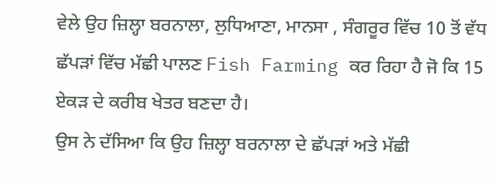ਵੇਲੇ ਉਹ ਜ਼ਿਲ੍ਹਾ ਬਰਨਾਲਾ, ਲੁਧਿਆਣਾ, ਮਾਨਸਾ , ਸੰਗਰੂਰ ਵਿੱਚ 10 ਤੋਂ ਵੱਧ ਛੱਪੜਾਂ ਵਿੱਚ ਮੱਛੀ ਪਾਲਣ Fish Farming ਕਰ ਰਿਹਾ ਹੈ ਜੋ ਕਿ 15 ਏਕੜ ਦੇ ਕਰੀਬ ਖੇਤਰ ਬਣਦਾ ਹੈ।
ਉਸ ਨੇ ਦੱਸਿਆ ਕਿ ਉਹ ਜ਼ਿਲ੍ਹਾ ਬਰਨਾਲਾ ਦੇ ਛੱਪੜਾਂ ਅਤੇ ਮੱਛੀ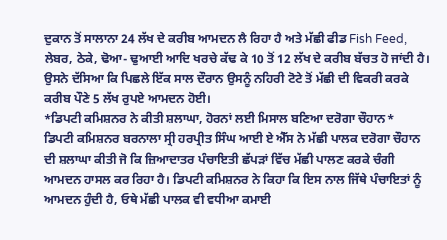ਦੁਕਾਨ ਤੋਂ ਸਾਲਾਨਾ 24 ਲੱਖ ਦੇ ਕਰੀਬ ਆਮਦਨ ਲੈ ਰਿਹਾ ਹੈ ਅਤੇ ਮੱਛੀ ਫੀਡ Fish Feed, ਲੇਬਰ, ਠੇਕੇ, ਢੋਆ- ਢੁਆਈ ਆਦਿ ਖਰਚੇ ਕੱਢ ਕੇ 10 ਤੋਂ 12 ਲੱਖ ਦੇ ਕਰੀਬ ਬੱਚਤ ਹੋ ਜਾਂਦੀ ਹੈ। ਉਸਨੇ ਦੱਸਿਆ ਕਿ ਪਿਛਲੇ ਇੱਕ ਸਾਲ ਦੌਰਾਨ ਉਸਨੂੰ ਨਹਿਰੀ ਟੋਟੇ ਤੋਂ ਮੱਛੀ ਦੀ ਵਿਕਰੀ ਕਰਕੇ ਕਰੀਬ ਪੌਣੇ 5 ਲੱਖ ਰੁਪਏ ਆਮਦਨ ਹੋਈ।
*ਡਿਪਟੀ ਕਮਿਸ਼ਨਰ ਨੇ ਕੀਤੀ ਸ਼ਲਾਘਾ, ਹੋਰਨਾਂ ਲਈ ਮਿਸਾਲ ਬਣਿਆ ਦਰੋਗਾ ਚੌਹਾਨ*
ਡਿਪਟੀ ਕਮਿਸ਼ਨਰ ਬਰਨਾਲਾ ਸ੍ਰੀ ਹਰਪ੍ਰੀਤ ਸਿੰਘ ਆਈ ਏ ਐੱਸ ਨੇ ਮੱਛੀ ਪਾਲਕ ਦਰੋਗਾ ਚੌਹਾਨ ਦੀ ਸ਼ਲਾਘਾ ਕੀਤੀ ਜੋ ਕਿ ਜ਼ਿਆਦਾਤਰ ਪੰਚਾਇਤੀ ਛੱਪੜਾਂ ਵਿੱਚ ਮੱਛੀ ਪਾਲਣ ਕਰਕੇ ਚੰਗੀ ਆਮਦਨ ਹਾਸਲ ਕਰ ਰਿਹਾ ਹੈ। ਡਿਪਟੀ ਕਮਿਸ਼ਨਰ ਨੇ ਕਿਹਾ ਕਿ ਇਸ ਨਾਲ ਜਿੱਥੇ ਪੰਚਾਇਤਾਂ ਨੂੰ ਆਮਦਨ ਹੁੰਦੀ ਹੈ, ਓਥੇ ਮੱਛੀ ਪਾਲਕ ਵੀ ਵਧੀਆ ਕਮਾਈ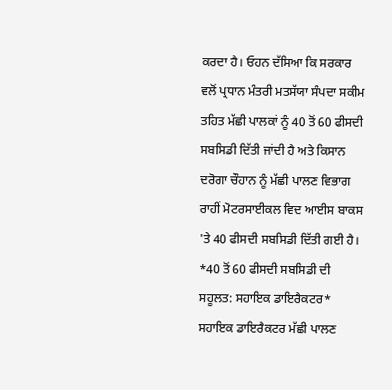ਕਰਦਾ ਹੈ। ਓਹਨ ਦੱਸਿਆ ਕਿ ਸਰਕਾਰ ਵਲੋਂ ਪ੍ਰਧਾਨ ਮੰਤਰੀ ਮਤਸੱਯਾ ਸੰਪਦਾ ਸਕੀਮ ਤਹਿਤ ਮੱਛੀ ਪਾਲਕਾਂ ਨੂੰ 40 ਤੋਂ 60 ਫੀਸਦੀ ਸਬਸਿਡੀ ਦਿੱਤੀ ਜਾਂਦੀ ਹੈ ਅਤੇ ਕਿਸਾਨ ਦਰੋਗਾ ਚੌਹਾਨ ਨੂੰ ਮੱਛੀ ਪਾਲਣ ਵਿਭਾਗ ਰਾਹੀਂ ਮੋਟਰਸਾਈਕਲ ਵਿਦ ਆਈਸ ਬਾਕਸ 'ਤੇ 40 ਫੀਸਦੀ ਸਬਸਿਡੀ ਦਿੱਤੀ ਗਈ ਹੈ।
*40 ਤੋਂ 60 ਫੀਸਦੀ ਸਬਸਿਡੀ ਦੀ ਸਹੂਲਤ: ਸਹਾਇਕ ਡਾਇਰੈਕਟਰ*
ਸਹਾਇਕ ਡਾਇਰੈਕਟਰ ਮੱਛੀ ਪਾਲਣ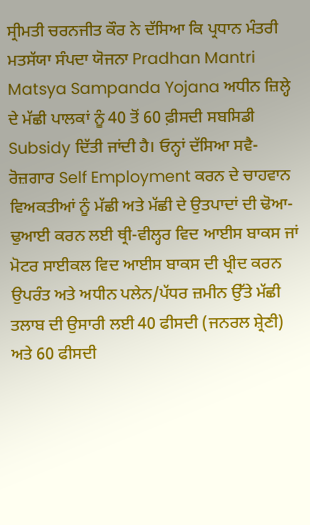ਸ੍ਰੀਮਤੀ ਚਰਨਜੀਤ ਕੌਰ ਨੇ ਦੱਸਿਆ ਕਿ ਪ੍ਰਧਾਨ ਮੰਤਰੀ ਮਤਸੱਯਾ ਸੰਪਦਾ ਯੋਜਨਾ Pradhan Mantri Matsya Sampanda Yojana ਅਧੀਨ ਜ਼ਿਲ੍ਹੇ ਦੇ ਮੱਛੀ ਪਾਲਕਾਂ ਨੂੰ 40 ਤੋਂ 60 ਫ਼ੀਸਦੀ ਸਬਸਿਡੀ Subsidy ਦਿੱਤੀ ਜਾਂਦੀ ਹੈ। ਓਨ੍ਹਾਂ ਦੱਸਿਆ ਸਵੈ-ਰੋਜ਼ਗਾਰ Self Employment ਕਰਨ ਦੇ ਚਾਹਵਾਨ ਵਿਅਕਤੀਆਂ ਨੂੰ ਮੱਛੀ ਅਤੇ ਮੱਛੀ ਦੇ ਉਤਪਾਦਾਂ ਦੀ ਢੋਆ-ਢੁਆਈ ਕਰਨ ਲਈ ਥ੍ਰੀ-ਵੀਲ੍ਹਰ ਵਿਦ ਆਈਸ ਬਾਕਸ ਜਾਂ ਮੋਟਰ ਸਾਈਕਲ ਵਿਦ ਆਈਸ ਬਾਕਸ ਦੀ ਖ੍ਰੀਦ ਕਰਨ ਉਪਰੰਤ ਅਤੇ ਅਧੀਨ ਪਲੇਨ/ਪੱਧਰ ਜ਼ਮੀਨ ਉੱਤੇ ਮੱਛੀ ਤਲਾਬ ਦੀ ਉਸਾਰੀ ਲਈ 40 ਫੀਸਦੀ (ਜਨਰਲ ਸ਼੍ਰੇਣੀ) ਅਤੇ 60 ਫੀਸਦੀ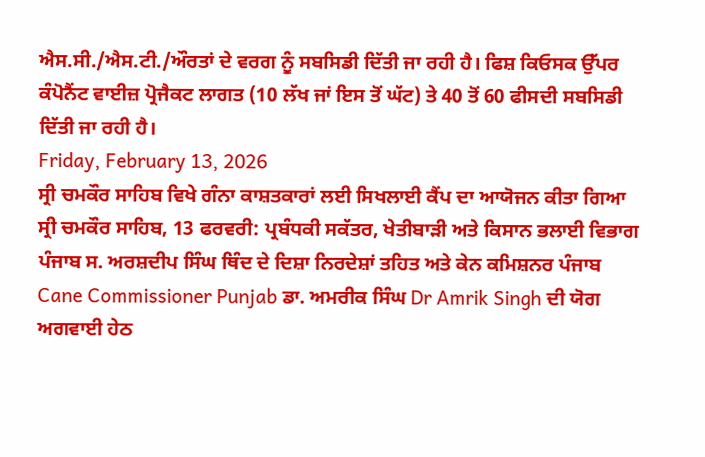ਐਸ.ਸੀ./ਐਸ.ਟੀ./ਔਰਤਾਂ ਦੇ ਵਰਗ ਨੂੰ ਸਬਸਿਡੀ ਦਿੱਤੀ ਜਾ ਰਹੀ ਹੈ। ਫਿਸ਼ ਕਿਓਸਕ ਉੱਪਰ ਕੰਪੋਨੈਂਟ ਵਾਈਜ਼ ਪ੍ਰੋਜੈਕਟ ਲਾਗਤ (10 ਲੱਖ ਜਾਂ ਇਸ ਤੋਂ ਘੱਟ) ਤੇ 40 ਤੋਂ 60 ਫੀਸਦੀ ਸਬਸਿਡੀ ਦਿੱਤੀ ਜਾ ਰਹੀ ਹੈ।
Friday, February 13, 2026
ਸ੍ਰੀ ਚਮਕੌਰ ਸਾਹਿਬ ਵਿਖੇ ਗੰਨਾ ਕਾਸ਼ਤਕਾਰਾਂ ਲਈ ਸਿਖਲਾਈ ਕੈਂਪ ਦਾ ਆਯੋਜਨ ਕੀਤਾ ਗਿਆ
ਸ੍ਰੀ ਚਮਕੌਰ ਸਾਹਿਬ, 13 ਫਰਵਰੀ: ਪ੍ਰਬੰਧਕੀ ਸਕੱਤਰ, ਖੇਤੀਬਾੜੀ ਅਤੇ ਕਿਸਾਨ ਭਲਾਈ ਵਿਭਾਗ ਪੰਜਾਬ ਸ. ਅਰਸ਼ਦੀਪ ਸਿੰਘ ਥਿੰਦ ਦੇ ਦਿਸ਼ਾ ਨਿਰਦੇਸ਼ਾਂ ਤਹਿਤ ਅਤੇ ਕੇਨ ਕਮਿਸ਼ਨਰ ਪੰਜਾਬ Cane Commissioner Punjab ਡਾ. ਅਮਰੀਕ ਸਿੰਘ Dr Amrik Singh ਦੀ ਯੋਗ ਅਗਵਾਈ ਹੇਠ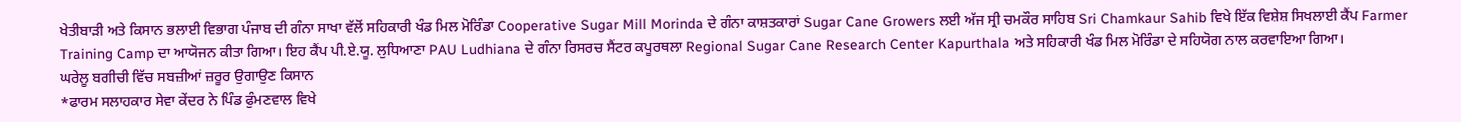ਖੇਤੀਬਾੜੀ ਅਤੇ ਕਿਸਾਨ ਭਲਾਈ ਵਿਭਾਗ ਪੰਜਾਬ ਦੀ ਗੰਨਾ ਸਾਖਾ ਵੱਲੋਂ ਸਹਿਕਾਰੀ ਖੰਡ ਮਿਲ ਮੋਰਿੰਡਾ Cooperative Sugar Mill Morinda ਦੇ ਗੰਨਾ ਕਾਸ਼ਤਕਾਰਾਂ Sugar Cane Growers ਲਈ ਅੱਜ ਸ੍ਰੀ ਚਮਕੌਰ ਸਾਹਿਬ Sri Chamkaur Sahib ਵਿਖੇ ਇੱਕ ਵਿਸ਼ੇਸ਼ ਸਿਖਲਾਈ ਕੈਂਪ Farmer Training Camp ਦਾ ਆਯੋਜਨ ਕੀਤਾ ਗਿਆ। ਇਹ ਕੈਂਪ ਪੀ.ਏ.ਯੂ. ਲੁਧਿਆਣਾ PAU Ludhiana ਦੇ ਗੰਨਾ ਰਿਸਰਚ ਸੈਂਟਰ ਕਪੂਰਥਲਾ Regional Sugar Cane Research Center Kapurthala ਅਤੇ ਸਹਿਕਾਰੀ ਖੰਡ ਮਿਲ ਮੋਰਿੰਡਾ ਦੇ ਸਹਿਯੋਗ ਨਾਲ ਕਰਵਾਇਆ ਗਿਆ।
ਘਰੇਲੂ ਬਗੀਚੀ ਵਿੱਚ ਸਬਜ਼ੀਆਂ ਜ਼ਰੂਰ ਉਗਾਉਣ ਕਿਸਾਨ
*ਫਾਰਮ ਸਲਾਹਕਾਰ ਸੇਵਾ ਕੇਂਦਰ ਨੇ ਪਿੰਡ ਫੁੰਮਣਵਾਲ ਵਿਖੇ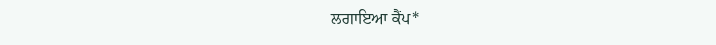ਲਗਾਇਆ ਕੈਂਪ*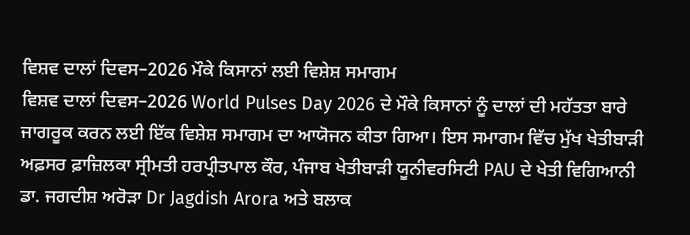ਵਿਸ਼ਵ ਦਾਲਾਂ ਦਿਵਸ–2026 ਮੌਕੇ ਕਿਸਾਨਾਂ ਲਈ ਵਿਸ਼ੇਸ਼ ਸਮਾਗਮ
ਵਿਸ਼ਵ ਦਾਲਾਂ ਦਿਵਸ–2026 World Pulses Day 2026 ਦੇ ਮੌਕੇ ਕਿਸਾਨਾਂ ਨੂੰ ਦਾਲਾਂ ਦੀ ਮਹੱਤਤਾ ਬਾਰੇ ਜਾਗਰੂਕ ਕਰਨ ਲਈ ਇੱਕ ਵਿਸ਼ੇਸ਼ ਸਮਾਗਮ ਦਾ ਆਯੋਜਨ ਕੀਤਾ ਗਿਆ। ਇਸ ਸਮਾਗਮ ਵਿੱਚ ਮੁੱਖ ਖੇਤੀਬਾੜੀ ਅਫ਼ਸਰ ਫ਼ਾਜ਼ਿਲਕਾ ਸ੍ਰੀਮਤੀ ਹਰਪ੍ਰੀਤਪਾਲ ਕੌਰ, ਪੰਜਾਬ ਖੇਤੀਬਾੜੀ ਯੂਨੀਵਰਸਿਟੀ PAU ਦੇ ਖੇਤੀ ਵਿਗਿਆਨੀ ਡਾ. ਜਗਦੀਸ਼ ਅਰੋੜਾ Dr Jagdish Arora ਅਤੇ ਬਲਾਕ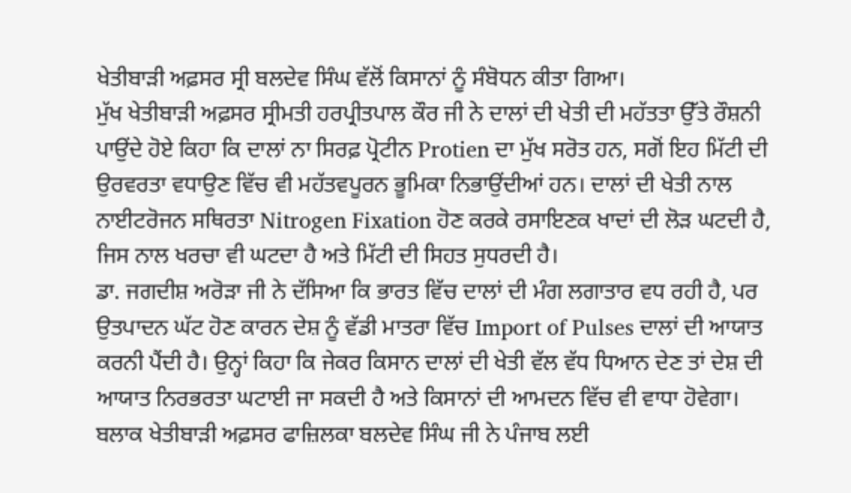ਖੇਤੀਬਾੜੀ ਅਫ਼ਸਰ ਸ੍ਰੀ ਬਲਦੇਵ ਸਿੰਘ ਵੱਲੋਂ ਕਿਸਾਨਾਂ ਨੂੰ ਸੰਬੋਧਨ ਕੀਤਾ ਗਿਆ।
ਮੁੱਖ ਖੇਤੀਬਾੜੀ ਅਫ਼ਸਰ ਸ੍ਰੀਮਤੀ ਹਰਪ੍ਰੀਤਪਾਲ ਕੌਰ ਜੀ ਨੇ ਦਾਲਾਂ ਦੀ ਖੇਤੀ ਦੀ ਮਹੱਤਤਾ ਉੱਤੇ ਰੌਸ਼ਨੀ ਪਾਉਂਦੇ ਹੋਏ ਕਿਹਾ ਕਿ ਦਾਲਾਂ ਨਾ ਸਿਰਫ਼ ਪ੍ਰੋਟੀਨ Protien ਦਾ ਮੁੱਖ ਸਰੋਤ ਹਨ, ਸਗੋਂ ਇਹ ਮਿੱਟੀ ਦੀ ਉਰਵਰਤਾ ਵਧਾਉਣ ਵਿੱਚ ਵੀ ਮਹੱਤਵਪੂਰਨ ਭੂਮਿਕਾ ਨਿਭਾਉਂਦੀਆਂ ਹਨ। ਦਾਲਾਂ ਦੀ ਖੇਤੀ ਨਾਲ ਨਾਈਟਰੋਜਨ ਸਥਿਰਤਾ Nitrogen Fixation ਹੋਣ ਕਰਕੇ ਰਸਾਇਣਕ ਖਾਦਾਂ ਦੀ ਲੋੜ ਘਟਦੀ ਹੈ, ਜਿਸ ਨਾਲ ਖਰਚਾ ਵੀ ਘਟਦਾ ਹੈ ਅਤੇ ਮਿੱਟੀ ਦੀ ਸਿਹਤ ਸੁਧਰਦੀ ਹੈ।
ਡਾ. ਜਗਦੀਸ਼ ਅਰੋੜਾ ਜੀ ਨੇ ਦੱਸਿਆ ਕਿ ਭਾਰਤ ਵਿੱਚ ਦਾਲਾਂ ਦੀ ਮੰਗ ਲਗਾਤਾਰ ਵਧ ਰਹੀ ਹੈ, ਪਰ ਉਤਪਾਦਨ ਘੱਟ ਹੋਣ ਕਾਰਨ ਦੇਸ਼ ਨੂੰ ਵੱਡੀ ਮਾਤਰਾ ਵਿੱਚ Import of Pulses ਦਾਲਾਂ ਦੀ ਆਯਾਤ ਕਰਨੀ ਪੈਂਦੀ ਹੈ। ਉਨ੍ਹਾਂ ਕਿਹਾ ਕਿ ਜੇਕਰ ਕਿਸਾਨ ਦਾਲਾਂ ਦੀ ਖੇਤੀ ਵੱਲ ਵੱਧ ਧਿਆਨ ਦੇਣ ਤਾਂ ਦੇਸ਼ ਦੀ ਆਯਾਤ ਨਿਰਭਰਤਾ ਘਟਾਈ ਜਾ ਸਕਦੀ ਹੈ ਅਤੇ ਕਿਸਾਨਾਂ ਦੀ ਆਮਦਨ ਵਿੱਚ ਵੀ ਵਾਧਾ ਹੋਵੇਗਾ।
ਬਲਾਕ ਖੇਤੀਬਾੜੀ ਅਫ਼ਸਰ ਫਾਜ਼ਿਲਕਾ ਬਲਦੇਵ ਸਿੰਘ ਜੀ ਨੇ ਪੰਜਾਬ ਲਈ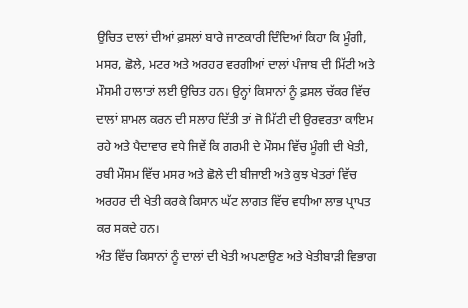ਉਚਿਤ ਦਾਲਾਂ ਦੀਆਂ ਫ਼ਸਲਾਂ ਬਾਰੇ ਜਾਣਕਾਰੀ ਦਿੰਦਿਆਂ ਕਿਹਾ ਕਿ ਮੂੰਗੀ, ਮਸਰ, ਛੋਲੇ, ਮਟਰ ਅਤੇ ਅਰਹਰ ਵਰਗੀਆਂ ਦਾਲਾਂ ਪੰਜਾਬ ਦੀ ਮਿੱਟੀ ਅਤੇ ਮੌਸਮੀ ਹਾਲਾਤਾਂ ਲਈ ਉਚਿਤ ਹਨ। ਉਨ੍ਹਾਂ ਕਿਸਾਨਾਂ ਨੂੰ ਫ਼ਸਲ ਚੱਕਰ ਵਿੱਚ ਦਾਲਾਂ ਸ਼ਾਮਲ ਕਰਨ ਦੀ ਸਲਾਹ ਦਿੱਤੀ ਤਾਂ ਜੋ ਮਿੱਟੀ ਦੀ ਉਰਵਰਤਾ ਕਾਇਮ ਰਹੇ ਅਤੇ ਪੈਦਾਵਾਰ ਵਧੇ ਜਿਵੇਂ ਕਿ ਗਰਮੀ ਦੇ ਮੌਸਮ ਵਿੱਚ ਮੂੰਗੀ ਦੀ ਖੇਤੀ, ਰਬੀ ਮੌਸਮ ਵਿੱਚ ਮਸਰ ਅਤੇ ਛੋਲੇ ਦੀ ਬੀਜਾਈ ਅਤੇ ਕੁਝ ਖੇਤਰਾਂ ਵਿੱਚ ਅਰਹਰ ਦੀ ਖੇਤੀ ਕਰਕੇ ਕਿਸਾਨ ਘੱਟ ਲਾਗਤ ਵਿੱਚ ਵਧੀਆ ਲਾਭ ਪ੍ਰਾਪਤ ਕਰ ਸਕਦੇ ਹਨ।
ਅੰਤ ਵਿੱਚ ਕਿਸਾਨਾਂ ਨੂੰ ਦਾਲਾਂ ਦੀ ਖੇਤੀ ਅਪਣਾਉਣ ਅਤੇ ਖੇਤੀਬਾੜੀ ਵਿਭਾਗ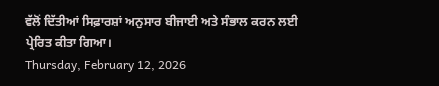ਵੱਲੋਂ ਦਿੱਤੀਆਂ ਸਿਫ਼ਾਰਸ਼ਾਂ ਅਨੁਸਾਰ ਬੀਜਾਈ ਅਤੇ ਸੰਭਾਲ ਕਰਨ ਲਈ ਪ੍ਰੇਰਿਤ ਕੀਤਾ ਗਿਆ।
Thursday, February 12, 2026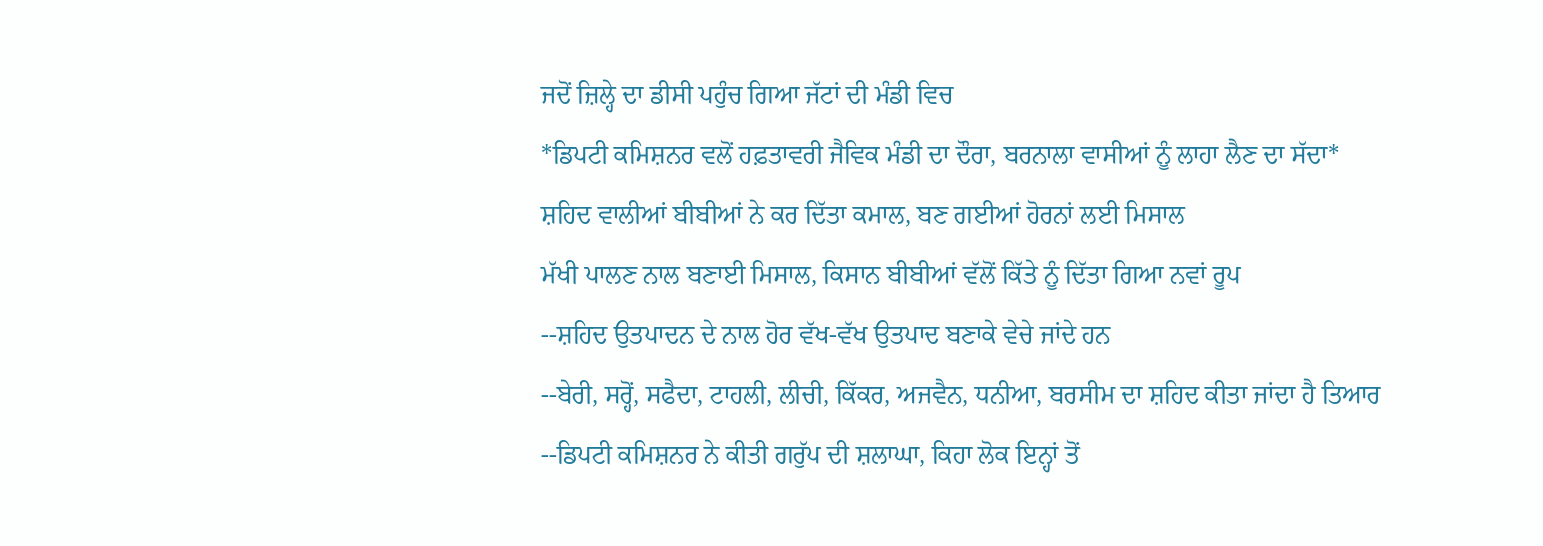ਜਦੋਂ ਜ਼ਿਲ੍ਹੇ ਦਾ ਡੀਸੀ ਪਹੁੰਚ ਗਿਆ ਜੱਟਾਂ ਦੀ ਮੰਡੀ ਵਿਚ
*ਡਿਪਟੀ ਕਮਿਸ਼ਨਰ ਵਲੋਂ ਹਫ਼ਤਾਵਰੀ ਜੈਵਿਕ ਮੰਡੀ ਦਾ ਦੌਰਾ, ਬਰਨਾਲਾ ਵਾਸੀਆਂ ਨੂੰ ਲਾਹਾ ਲੈਣ ਦਾ ਸੱਦਾ*
ਸ਼ਹਿਦ ਵਾਲੀਆਂ ਬੀਬੀਆਂ ਨੇ ਕਰ ਦਿੱਤਾ ਕਮਾਲ, ਬਣ ਗਈਆਂ ਹੋਰਨਾਂ ਲਈ ਮਿਸਾਲ
ਮੱਖੀ ਪਾਲਣ ਨਾਲ ਬਣਾਈ ਮਿਸਾਲ, ਕਿਸਾਨ ਬੀਬੀਆਂ ਵੱਲੋਂ ਕਿੱਤੇ ਨੂੰ ਦਿੱਤਾ ਗਿਆ ਨਵਾਂ ਰੂਪ
--ਸ਼ਹਿਦ ਉਤਪਾਦਨ ਦੇ ਨਾਲ ਹੋਰ ਵੱਖ-ਵੱਖ ਉਤਪਾਦ ਬਣਾਕੇ ਵੇਚੇ ਜਾਂਦੇ ਹਨ
--ਬੇਰੀ, ਸਰ੍ਹੋਂ, ਸਫੈਦਾ, ਟਾਹਲੀ, ਲੀਚੀ, ਕਿੱਕਰ, ਅਜਵੈਨ, ਧਨੀਆ, ਬਰਸੀਮ ਦਾ ਸ਼ਹਿਦ ਕੀਤਾ ਜਾਂਦਾ ਹੈ ਤਿਆਰ
--ਡਿਪਟੀ ਕਮਿਸ਼ਨਰ ਨੇ ਕੀਤੀ ਗਰੁੱਪ ਦੀ ਸ਼ਲਾਘਾ, ਕਿਹਾ ਲੋਕ ਇਨ੍ਹਾਂ ਤੋਂ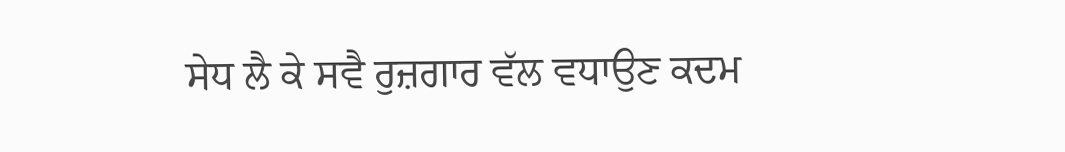ਸੇਧ ਲੈ ਕੇ ਸਵੈ ਰੁਜ਼ਗਾਰ ਵੱਲ ਵਧਾਉਣ ਕਦਮ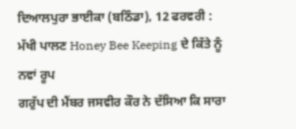ਦਿਆਲਪੁਰਾ ਭਾਈਕਾ (ਬਠਿੰਡਾ), 12 ਫਰਵਰੀ : ਮੱਖੀ ਪਾਲਣ Honey Bee Keeping ਦੇ ਕਿੱਤੇ ਨੂੰ ਨਵਾਂ ਰੂਪ
ਗਰੁੱਪ ਦੀ ਮੈਂਬਰ ਜਸਵੀਰ ਕੌਰ ਨੇ ਦੱਸਿਆ ਕਿ ਸਾਰਾ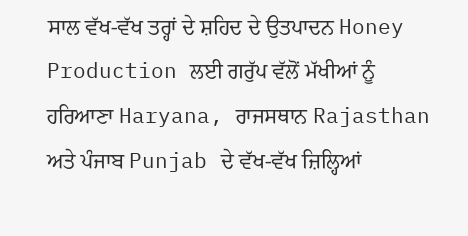ਸਾਲ ਵੱਖ-ਵੱਖ ਤਰ੍ਹਾਂ ਦੇ ਸ਼ਹਿਦ ਦੇ ਉਤਪਾਦਨ Honey Production ਲਈ ਗਰੁੱਪ ਵੱਲੋਂ ਮੱਖੀਆਂ ਨੂੰ ਹਰਿਆਣਾ Haryana, ਰਾਜਸਥਾਨ Rajasthan ਅਤੇ ਪੰਜਾਬ Punjab ਦੇ ਵੱਖ-ਵੱਖ ਜ਼ਿਲ੍ਹਿਆਂ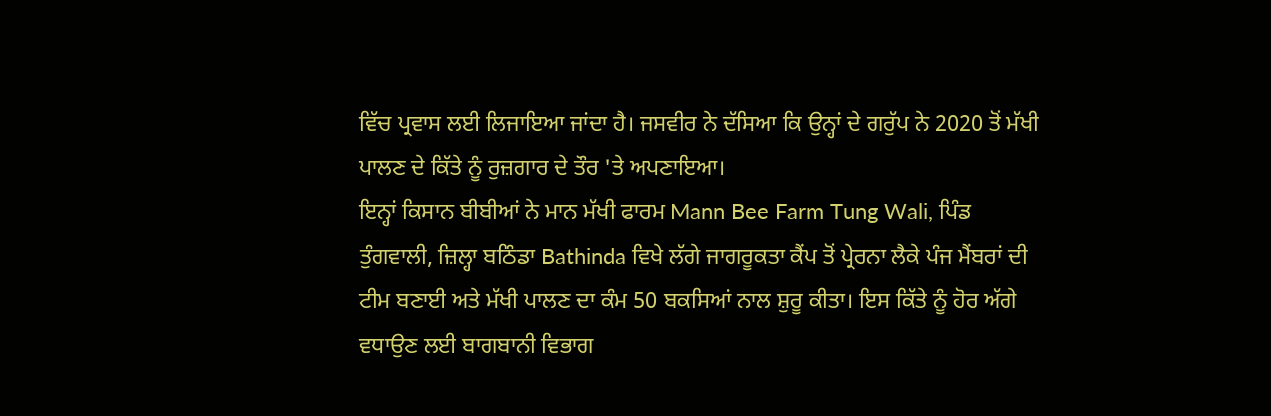ਵਿੱਚ ਪ੍ਰਵਾਸ ਲਈ ਲਿਜਾਇਆ ਜਾਂਦਾ ਹੈ। ਜਸਵੀਰ ਨੇ ਦੱਸਿਆ ਕਿ ਉਨ੍ਹਾਂ ਦੇ ਗਰੁੱਪ ਨੇ 2020 ਤੋਂ ਮੱਖੀ ਪਾਲਣ ਦੇ ਕਿੱਤੇ ਨੂੰ ਰੁਜ਼ਗਾਰ ਦੇ ਤੌਰ 'ਤੇ ਅਪਣਾਇਆ।
ਇਨ੍ਹਾਂ ਕਿਸਾਨ ਬੀਬੀਆਂ ਨੇ ਮਾਨ ਮੱਖੀ ਫਾਰਮ Mann Bee Farm Tung Wali, ਪਿੰਡ ਤੁੰਗਵਾਲੀ, ਜ਼ਿਲ੍ਹਾ ਬਠਿੰਡਾ Bathinda ਵਿਖੇ ਲੱਗੇ ਜਾਗਰੂਕਤਾ ਕੈਂਪ ਤੋਂ ਪ੍ਰੇਰਨਾ ਲੈਕੇ ਪੰਜ ਮੈਂਬਰਾਂ ਦੀ ਟੀਮ ਬਣਾਈ ਅਤੇ ਮੱਖੀ ਪਾਲਣ ਦਾ ਕੰਮ 50 ਬਕਸਿਆਂ ਨਾਲ ਸ਼ੁਰੂ ਕੀਤਾ। ਇਸ ਕਿੱਤੇ ਨੂੰ ਹੋਰ ਅੱਗੇ ਵਧਾਉਣ ਲਈ ਬਾਗਬਾਨੀ ਵਿਭਾਗ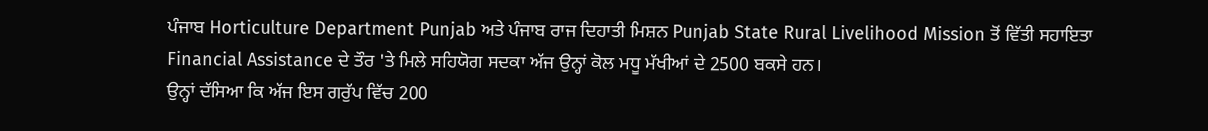ਪੰਜਾਬ Horticulture Department Punjab ਅਤੇ ਪੰਜਾਬ ਰਾਜ ਦਿਹਾਤੀ ਮਿਸ਼ਨ Punjab State Rural Livelihood Mission ਤੋਂ ਵਿੱਤੀ ਸਹਾਇਤਾ Financial Assistance ਦੇ ਤੌਰ 'ਤੇ ਮਿਲੇ ਸਹਿਯੋਗ ਸਦਕਾ ਅੱਜ ਉਨ੍ਹਾਂ ਕੋਲ ਮਧੂ ਮੱਖੀਆਂ ਦੇ 2500 ਬਕਸੇ ਹਨ।
ਉਨ੍ਹਾਂ ਦੱਸਿਆ ਕਿ ਅੱਜ ਇਸ ਗਰੁੱਪ ਵਿੱਚ 200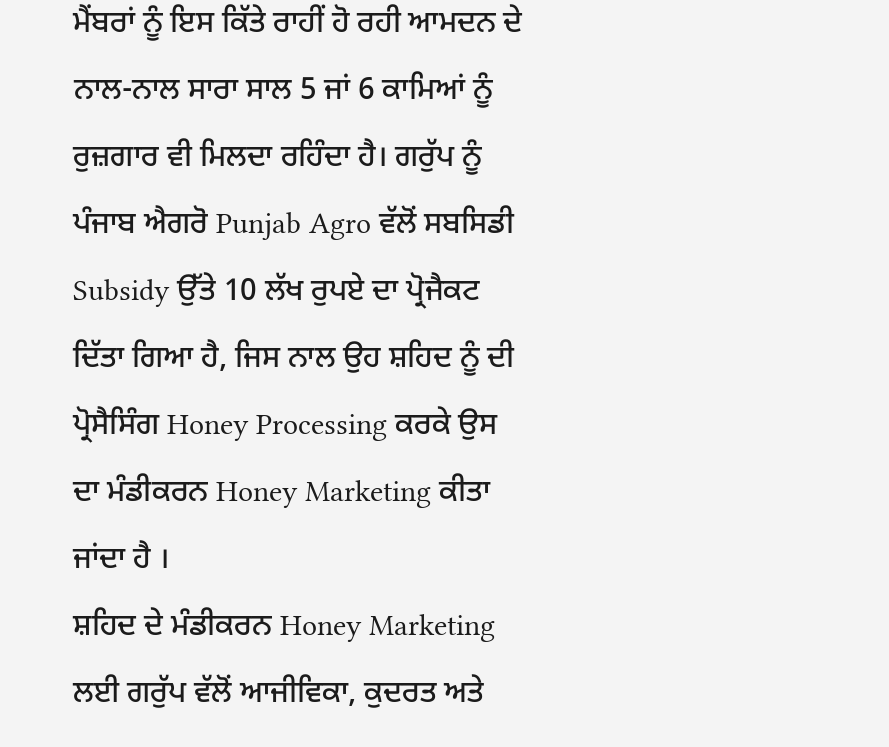ਮੈਂਬਰਾਂ ਨੂੰ ਇਸ ਕਿੱਤੇ ਰਾਹੀਂ ਹੋ ਰਹੀ ਆਮਦਨ ਦੇ ਨਾਲ-ਨਾਲ ਸਾਰਾ ਸਾਲ 5 ਜਾਂ 6 ਕਾਮਿਆਂ ਨੂੰ ਰੁਜ਼ਗਾਰ ਵੀ ਮਿਲਦਾ ਰਹਿੰਦਾ ਹੈ। ਗਰੁੱਪ ਨੂੰ ਪੰਜਾਬ ਐਗਰੋ Punjab Agro ਵੱਲੋਂ ਸਬਸਿਡੀ Subsidy ਉੱਤੇ 10 ਲੱਖ ਰੁਪਏ ਦਾ ਪ੍ਰੋਜੈਕਟ ਦਿੱਤਾ ਗਿਆ ਹੈ, ਜਿਸ ਨਾਲ ਉਹ ਸ਼ਹਿਦ ਨੂੰ ਦੀ ਪ੍ਰੋਸੈਸਿੰਗ Honey Processing ਕਰਕੇ ਉਸ ਦਾ ਮੰਡੀਕਰਨ Honey Marketing ਕੀਤਾ ਜਾਂਦਾ ਹੈ ।
ਸ਼ਹਿਦ ਦੇ ਮੰਡੀਕਰਨ Honey Marketing ਲਈ ਗਰੁੱਪ ਵੱਲੋਂ ਆਜੀਵਿਕਾ, ਕੁਦਰਤ ਅਤੇ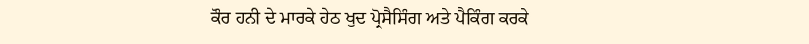ਕੌਰ ਹਨੀ ਦੇ ਮਾਰਕੇ ਹੇਠ ਖੁਦ ਪ੍ਰੋਸੈਸਿੰਗ ਅਤੇ ਪੈਕਿੰਗ ਕਰਕੇ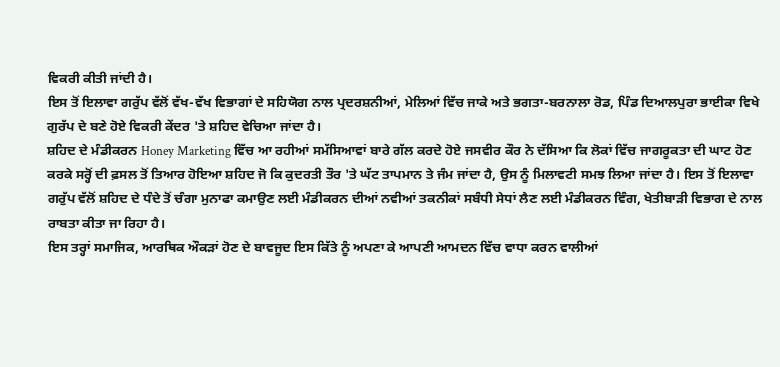ਵਿਕਰੀ ਕੀਤੀ ਜਾਂਦੀ ਹੈ।
ਇਸ ਤੋਂ ਇਲਾਵਾ ਗਰੁੱਪ ਵੱਲੋਂ ਵੱਖ-ਵੱਖ ਵਿਭਾਗਾਂ ਦੇ ਸਹਿਯੋਗ ਨਾਲ ਪ੍ਰਦਰਸ਼ਨੀਆਂ, ਮੇਲਿਆਂ ਵਿੱਚ ਜਾਕੇ ਅਤੇ ਭਗਤਾ-ਬਰਨਾਲਾ ਰੋਡ, ਪਿੰਡ ਦਿਆਲਪੁਰਾ ਭਾਈਕਾ ਵਿਖੇ ਗੁਰੱਪ ਦੇ ਬਣੇ ਹੋਏ ਵਿਕਰੀ ਕੇਂਦਰ 'ਤੇ ਸ਼ਹਿਦ ਵੇਚਿਆ ਜਾਂਦਾ ਹੈ।
ਸ਼ਹਿਦ ਦੇ ਮੰਡੀਕਰਨ Honey Marketing ਵਿੱਚ ਆ ਰਹੀਆਂ ਸਮੱਸਿਆਵਾਂ ਬਾਰੇ ਗੱਲ ਕਰਦੇ ਹੋਏ ਜਸਵੀਰ ਕੌਰ ਨੇ ਦੱਸਿਆ ਕਿ ਲੋਕਾਂ ਵਿੱਚ ਜਾਗਰੂਕਤਾ ਦੀ ਘਾਟ ਹੋਣ ਕਰਕੇ ਸਰ੍ਹੋਂ ਦੀ ਫ਼ਸਲ ਤੋਂ ਤਿਆਰ ਹੋਇਆ ਸ਼ਹਿਦ ਜੋ ਕਿ ਕੁਦਰਤੀ ਤੌਰ 'ਤੇ ਘੱਟ ਤਾਪਮਾਨ ਤੇ ਜੰਮ ਜਾਂਦਾ ਹੈ, ਉਸ ਨੂੰ ਮਿਲਾਵਟੀ ਸਮਝ ਲਿਆ ਜਾਂਦਾ ਹੈ। ਇਸ ਤੋਂ ਇਲਾਵਾ ਗਰੁੱਪ ਵੱਲੋਂ ਸ਼ਹਿਦ ਦੇ ਧੰਦੇ ਤੋਂ ਚੰਗਾ ਮੁਨਾਫਾ ਕਮਾਉਣ ਲਈ ਮੰਡੀਕਰਨ ਦੀਆਂ ਨਵੀਆਂ ਤਕਨੀਕਾਂ ਸਬੰਧੀ ਸੇਧਾਂ ਲੈਣ ਲਈ ਮੰਡੀਕਰਨ ਵਿੰਗ, ਖੇਤੀਬਾੜੀ ਵਿਭਾਗ ਦੇ ਨਾਲ ਰਾਬਤਾ ਕੀਤਾ ਜਾ ਰਿਹਾ ਹੈ।
ਇਸ ਤਰ੍ਹਾਂ ਸਮਾਜਿਕ, ਆਰਥਿਕ ਔਕੜਾਂ ਹੋਣ ਦੇ ਬਾਵਜੂਦ ਇਸ ਕਿੱਤੇ ਨੂੰ ਅਪਣਾ ਕੇ ਆਪਣੀ ਆਮਦਨ ਵਿੱਚ ਵਾਧਾ ਕਰਨ ਵਾਲੀਆਂ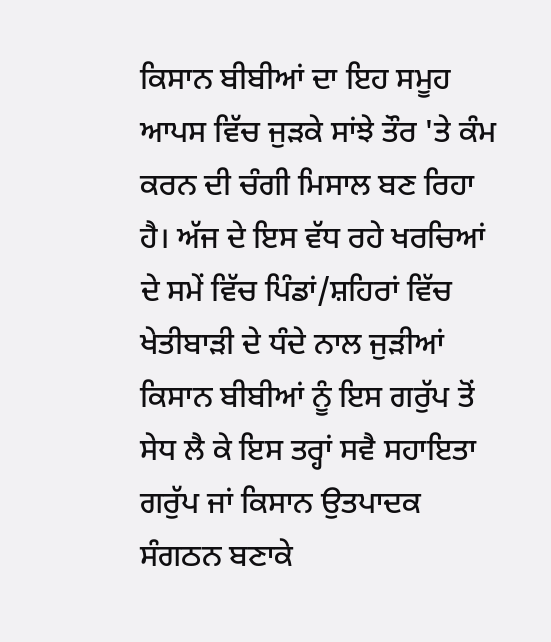ਕਿਸਾਨ ਬੀਬੀਆਂ ਦਾ ਇਹ ਸਮੂਹ ਆਪਸ ਵਿੱਚ ਜੁੜਕੇ ਸਾਂਝੇ ਤੌਰ 'ਤੇ ਕੰਮ ਕਰਨ ਦੀ ਚੰਗੀ ਮਿਸਾਲ ਬਣ ਰਿਹਾ ਹੈ। ਅੱਜ ਦੇ ਇਸ ਵੱਧ ਰਹੇ ਖਰਚਿਆਂ ਦੇ ਸਮੇਂ ਵਿੱਚ ਪਿੰਡਾਂ/ਸ਼ਹਿਰਾਂ ਵਿੱਚ ਖੇਤੀਬਾੜੀ ਦੇ ਧੰਦੇ ਨਾਲ ਜੁੜੀਆਂ ਕਿਸਾਨ ਬੀਬੀਆਂ ਨੂੰ ਇਸ ਗਰੁੱਪ ਤੋਂ ਸੇਧ ਲੈ ਕੇ ਇਸ ਤਰ੍ਹਾਂ ਸਵੈ ਸਹਾਇਤਾ ਗਰੁੱਪ ਜਾਂ ਕਿਸਾਨ ਉਤਪਾਦਕ ਸੰਗਠਨ ਬਣਾਕੇ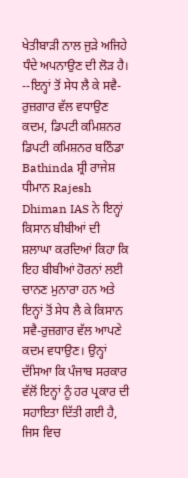ਖੇਤੀਬਾੜੀ ਨਾਲ ਜੁੜੇ ਅਜਿਹੇ ਧੰਦੇ ਅਪਨਾਉਣ ਦੀ ਲੋੜ ਹੈ।
--ਇਨ੍ਹਾਂ ਤੋਂ ਸੇਧ ਲੈ ਕੇ ਸਵੈ-ਰੁਜ਼ਗਾਰ ਵੱਲ ਵਧਾਉਣ ਕਦਮ, ਡਿਪਟੀ ਕਮਿਸ਼ਨਰ
ਡਿਪਟੀ ਕਮਿਸ਼ਨਰ ਬਠਿੰਡਾ Bathinda ਸ਼੍ਰੀ ਰਾਜੇਸ਼ ਧੀਮਾਨ Rajesh Dhiman IAS ਨੇ ਇਨ੍ਹਾਂ ਕਿਸਾਨ ਬੀਬੀਆਂ ਦੀ ਸ਼ਲਾਘਾ ਕਰਦਿਆਂ ਕਿਹਾ ਕਿ ਇਹ ਬੀਬੀਆਂ ਹੋਰਨਾਂ ਲਈ ਚਾਨਣ ਮੁਨਾਰਾ ਹਨ ਅਤੇ ਇਨ੍ਹਾਂ ਤੋਂ ਸੇਧ ਲੈ ਕੇ ਕਿਸਾਨ ਸਵੈ-ਰੁਜ਼ਗਾਰ ਵੱਲ ਆਪਣੇ ਕਦਮ ਵਧਾਉਣ। ਉਨ੍ਹਾਂ ਦੱਸਿਆ ਕਿ ਪੰਜਾਬ ਸਰਕਾਰ ਵੱਲੋਂ ਇਨ੍ਹਾਂ ਨੂੰ ਹਰ ਪ੍ਰਕਾਰ ਦੀ ਸਹਾਇਤਾ ਦਿੱਤੀ ਗਈ ਹੈ, ਜਿਸ ਵਿਚ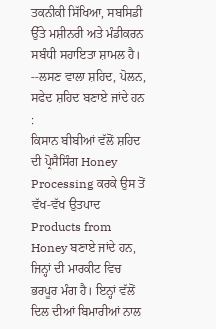ਤਕਨੀਕੀ ਸਿੱਖਿਆ, ਸਬਸਿਡੀ ਉੱਤੇ ਮਸ਼ੀਨਰੀ ਅਤੇ ਮੰਡੀਕਰਨ ਸਬੰਧੀ ਸਹਾਇਤਾ ਸ਼ਾਮਲ ਹੈ।
--ਲਸਣ ਵਾਲਾ ਸ਼ਹਿਦ, ਪੋਲਨ, ਸਫੇਦ ਸ਼ਹਿਦ ਬਣਾਏ ਜਾਂਦੇ ਹਨ :
ਕਿਸਾਨ ਬੀਬੀਆਂ ਵੱਲੋਂ ਸ਼ਹਿਦ ਦੀ ਪ੍ਰੋਸੈਸਿੰਗ Honey Processing ਕਰਕੇ ਉਸ ਤੋਂ ਵੱਖ-ਵੱਖ ਉਤਪਾਦ Products from Honey ਬਣਾਏ ਜਾਂਦੇ ਹਨ, ਜਿਨ੍ਹਾਂ ਦੀ ਮਾਰਕੀਟ ਵਿਚ ਭਰਪੂਰ ਮੰਗ ਹੈ। ਇਨ੍ਹਾਂ ਵੱਲੋਂ ਦਿਲ ਦੀਆਂ ਬਿਮਾਰੀਆਂ ਨਾਲ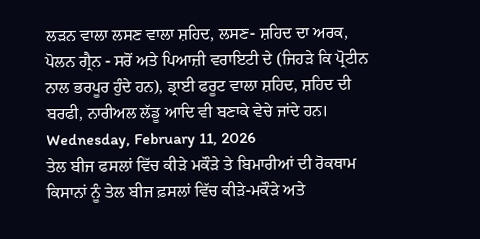ਲੜਨ ਵਾਲਾ ਲਸਣ ਵਾਲਾ ਸ਼ਹਿਦ, ਲਸਣ- ਸ਼ਹਿਦ ਦਾ ਅਰਕ, ਪੋਲਨ ਗ੍ਰੈਨ - ਸਰੋਂ ਅਤੇ ਪਿਆਜ਼ੀ ਵਰਾਇਟੀ ਦੇ (ਜਿਹੜੇ ਕਿ ਪ੍ਰੋਟੀਨ ਨਾਲ ਭਰਪੂਰ ਹੁੰਦੇ ਹਨ), ਡ੍ਰਾਈ ਫਰੂਟ ਵਾਲਾ ਸ਼ਹਿਦ, ਸ਼ਹਿਦ ਦੀ ਬਰਫੀ, ਨਾਰੀਅਲ ਲੱਡੂ ਆਦਿ ਵੀ ਬਣਾਕੇ ਵੇਚੇ ਜਾਂਦੇ ਹਨ।
Wednesday, February 11, 2026
ਤੇਲ ਬੀਜ ਫਸਲਾਂ ਵਿੱਚ ਕੀੜੇ ਮਕੌੜੇ ਤੇ ਬਿਮਾਰੀਆਂ ਦੀ ਰੋਕਥਾਮ
ਕਿਸਾਨਾਂ ਨੂੰ ਤੇਲ ਬੀਜ ਫ਼ਸਲਾਂ ਵਿੱਚ ਕੀੜੇ-ਮਕੌੜੇ ਅਤੇ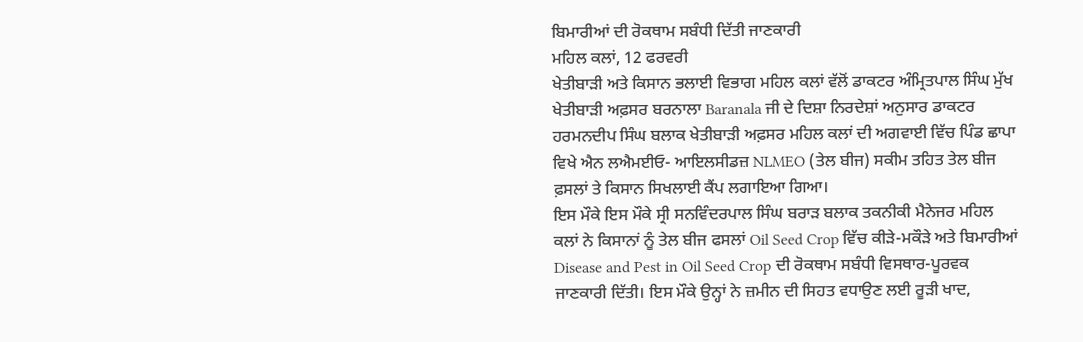ਬਿਮਾਰੀਆਂ ਦੀ ਰੋਕਥਾਮ ਸਬੰਧੀ ਦਿੱਤੀ ਜਾਣਕਾਰੀ
ਮਹਿਲ ਕਲਾਂ, 12 ਫਰਵਰੀ
ਖੇਤੀਬਾੜੀ ਅਤੇ ਕਿਸਾਨ ਭਲਾਈ ਵਿਭਾਗ ਮਹਿਲ ਕਲਾਂ ਵੱਲੋਂ ਡਾਕਟਰ ਅੰਮ੍ਰਿਤਪਾਲ ਸਿੰਘ ਮੁੱਖ ਖੇਤੀਬਾੜੀ ਅਫ਼ਸਰ ਬਰਨਾਲਾ Baranala ਜੀ ਦੇ ਦਿਸ਼ਾ ਨਿਰਦੇਸ਼ਾਂ ਅਨੁਸਾਰ ਡਾਕਟਰ ਹਰਮਨਦੀਪ ਸਿੰਘ ਬਲਾਕ ਖੇਤੀਬਾੜੀ ਅਫ਼ਸਰ ਮਹਿਲ ਕਲਾਂ ਦੀ ਅਗਵਾਈ ਵਿੱਚ ਪਿੰਡ ਛਾਪਾ ਵਿਖੇ ਐਨ ਲਐਮਈਓ- ਆਇਲਸੀਡਜ਼ NLMEO (ਤੇਲ ਬੀਜ) ਸਕੀਮ ਤਹਿਤ ਤੇਲ ਬੀਜ ਫ਼ਸਲਾਂ ਤੇ ਕਿਸਾਨ ਸਿਖਲਾਈ ਕੈਂਪ ਲਗਾਇਆ ਗਿਆ।
ਇਸ ਮੌਕੇ ਇਸ ਮੌਕੇ ਸ੍ਰੀ ਸਨਵਿੰਦਰਪਾਲ ਸਿੰਘ ਬਰਾੜ ਬਲਾਕ ਤਕਨੀਕੀ ਮੈਨੇਜਰ ਮਹਿਲ ਕਲਾਂ ਨੇ ਕਿਸਾਨਾਂ ਨੂੰ ਤੇਲ ਬੀਜ ਫਸਲਾਂ Oil Seed Crop ਵਿੱਚ ਕੀੜੇ-ਮਕੌੜੇ ਅਤੇ ਬਿਮਾਰੀਆਂ Disease and Pest in Oil Seed Crop ਦੀ ਰੋਕਥਾਮ ਸਬੰਧੀ ਵਿਸਥਾਰ-ਪੂਰਵਕ ਜਾਣਕਾਰੀ ਦਿੱਤੀ। ਇਸ ਮੌਕੇ ਉਨ੍ਹਾਂ ਨੇ ਜ਼ਮੀਨ ਦੀ ਸਿਹਤ ਵਧਾਉਣ ਲਈ ਰੂੜੀ ਖਾਦ,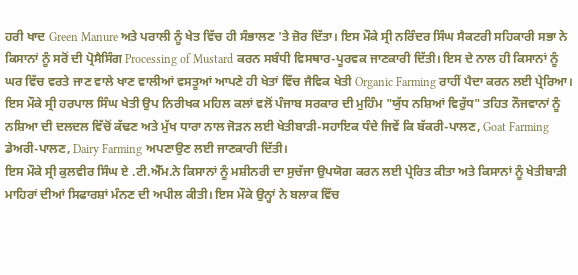ਹਰੀ ਖਾਦ Green Manure ਅਤੇ ਪਰਾਲੀ ਨੂੰ ਖੇਤ ਵਿੱਚ ਹੀ ਸੰਭਾਲਣ 'ਤੇ ਜ਼ੋਰ ਦਿੱਤਾ। ਇਸ ਮੌਕੇ ਸ੍ਰੀ ਨਰਿੰਦਰ ਸਿੰਘ ਸੈਕਟਰੀ ਸਹਿਕਾਰੀ ਸਭਾ ਨੇ ਕਿਸਾਨਾਂ ਨੂੰ ਸਰੋਂ ਦੀ ਪ੍ਰੋਸੈਸਿੰਗ Processing of Mustard ਕਰਨ ਸਬੰਧੀ ਵਿਸਥਾਰ-ਪੂਰਵਕ ਜਾਣਕਾਰੀ ਦਿੱਤੀ। ਇਸ ਦੇ ਨਾਲ ਹੀ ਕਿਸਾਨਾਂ ਨੂੰ ਘਰ ਵਿੱਚ ਵਰਤੇ ਜਾਣ ਵਾਲੇ ਖਾਣ ਵਾਲੀਆਂ ਵਸਤੂਆਂ ਆਪਣੇ ਹੀ ਖੇਤਾਂ ਵਿੱਚ ਜੈਵਿਕ ਖੇਤੀ Organic Farming ਰਾਹੀਂ ਪੈਦਾ ਕਰਨ ਲਈ ਪ੍ਰੇਰਿਆ।
ਇਸ ਮੌਕੇ ਸ੍ਰੀ ਹਰਪਾਲ ਸਿੰਘ ਖੇਤੀ ਉਪ ਨਿਰੀਖਕ ਮਹਿਲ ਕਲਾਂ ਵਲੋਂ ਪੰਜਾਬ ਸਰਕਾਰ ਦੀ ਮੁਹਿੰਮ "ਯੁੱਧ ਨਸ਼ਿਆਂ ਵਿਰੁੱਧ" ਤਹਿਤ ਨੌਜਵਾਨਾਂ ਨੂੰ ਨਸ਼ਿਆ ਦੀ ਦਲਦਲ ਵਿੱਚੋਂ ਕੱਢਣ ਅਤੇ ਮੁੱਖ ਧਾਰਾ ਨਾਲ ਜੋੜਨ ਲਈ ਖੇਤੀਬਾੜੀ-ਸਹਾਇਕ ਧੰਦੇ ਜਿਵੇਂ ਕਿ ਬੱਕਰੀ-ਪਾਲਣ, Goat Farming ਡੇਅਰੀ-ਪਾਲਣ, Dairy Farming ਅਪਣਾਉਣ ਲਈ ਜਾਣਕਾਰੀ ਦਿੱਤੀ।
ਇਸ ਮੌਕੇ ਸ੍ਰੀ ਕੁਲਵੀਰ ਸਿੰਘ ਏ .ਟੀ.ਐੱਮ.ਨੇ ਕਿਸਾਨਾਂ ਨੂੰ ਮਸ਼ੀਨਰੀ ਦਾ ਸੁਚੱਜਾ ਉਪਯੋਗ ਕਰਨ ਲਈ ਪ੍ਰੇਰਿਤ ਕੀਤਾ ਅਤੇ ਕਿਸਾਨਾਂ ਨੂੰ ਖੇਤੀਬਾੜੀ ਮਾਹਿਰਾਂ ਦੀਆਂ ਸਿਫਾਰਸ਼ਾਂ ਮੰਨਣ ਦੀ ਅਪੀਲ ਕੀਤੀ। ਇਸ ਮੌਕੇ ਉਨ੍ਹਾਂ ਨੇ ਬਲਾਕ ਵਿੱਚ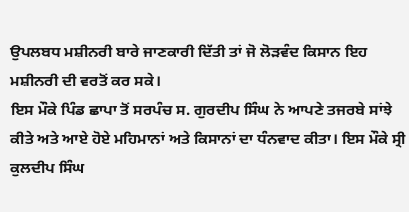ਉਪਲਬਧ ਮਸ਼ੀਨਰੀ ਬਾਰੇ ਜਾਣਕਾਰੀ ਦਿੱਤੀ ਤਾਂ ਜੋ ਲੋੜਵੰਦ ਕਿਸਾਨ ਇਹ ਮਸ਼ੀਨਰੀ ਦੀ ਵਰਤੋਂ ਕਰ ਸਕੇ।
ਇਸ ਮੌਕੇ ਪਿੰਡ ਛਾਪਾ ਤੋਂ ਸਰਪੰਚ ਸ. ਗੁਰਦੀਪ ਸਿੰਘ ਨੇ ਆਪਣੇ ਤਜਰਬੇ ਸਾਂਝੇ ਕੀਤੇ ਅਤੇ ਆਏ ਹੋਏ ਮਹਿਮਾਨਾਂ ਅਤੇ ਕਿਸਾਨਾਂ ਦਾ ਧੰਨਵਾਦ ਕੀਤਾ। ਇਸ ਮੌਕੇ ਸ੍ਰੀ ਕੁਲਦੀਪ ਸਿੰਘ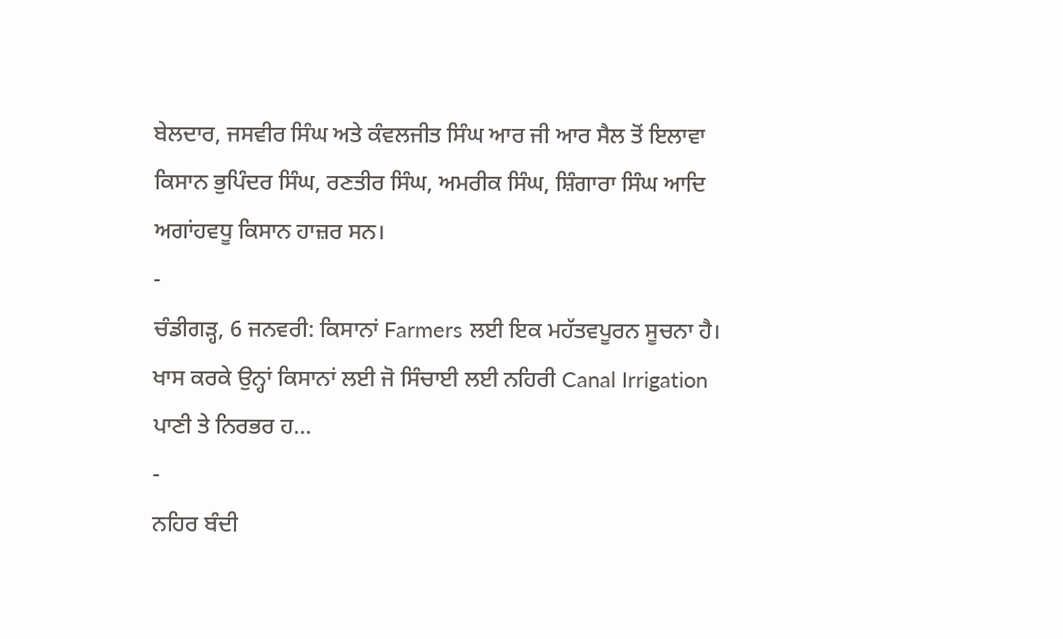ਬੇਲਦਾਰ, ਜਸਵੀਰ ਸਿੰਘ ਅਤੇ ਕੰਵਲਜੀਤ ਸਿੰਘ ਆਰ ਜੀ ਆਰ ਸੈਲ ਤੋਂ ਇਲਾਵਾ ਕਿਸਾਨ ਭੁਪਿੰਦਰ ਸਿੰਘ, ਰਣਤੀਰ ਸਿੰਘ, ਅਮਰੀਕ ਸਿੰਘ, ਸ਼ਿੰਗਾਰਾ ਸਿੰਘ ਆਦਿ ਅਗਾਂਹਵਧੂ ਕਿਸਾਨ ਹਾਜ਼ਰ ਸਨ।
-
ਚੰਡੀਗੜ੍ਹ, 6 ਜਨਵਰੀ: ਕਿਸਾਨਾਂ Farmers ਲਈ ਇਕ ਮਹੱਤਵਪੂਰਨ ਸੂਚਨਾ ਹੈ। ਖਾਸ ਕਰਕੇ ਉਨ੍ਹਾਂ ਕਿਸਾਨਾਂ ਲਈ ਜੋ ਸਿੰਚਾਈ ਲਈ ਨਹਿਰੀ Canal Irrigation ਪਾਣੀ ਤੇ ਨਿਰਭਰ ਹ...
-
ਨਹਿਰ ਬੰਦੀ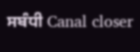ਸਬੰਧੀ Canal closer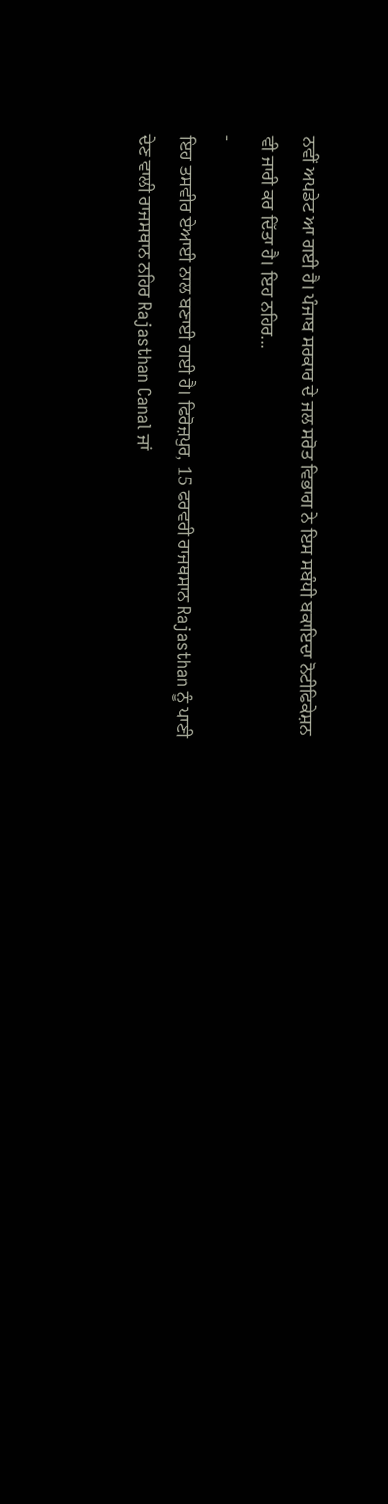ਨਵੀਂ ਅਪਡੇਟ ਆ ਗਈ ਹੈ। ਪੰਜਾਬ ਸਰਕਾਰ ਦੇ ਜਲ ਸਰੋਤ ਵਿਭਾਗ ਨੇ ਇਸ ਸਬੰਧੀ ਬਕਾਇਦਾ ਨੋਟੀਫਿਕੇਸ਼ਨ ਵੀ ਜਾਰੀ ਕਰ ਦਿੱਤਾ ਹੈ। ਇਹ ਨਹਿਰ...
-
ਇਹ ਤਸਵੀਰ ਏਆਈ ਨਾਲ ਬਣਾਈ ਗਈ ਹੈ। ਫਿਰੋਜ਼ਪੁਰ, 15 ਫਰਵਰੀ ਰਾਜਥਸਾਨ Rajasthan ਨੂੰ ਪਾਣੀ ਦੇਣ ਵਾਲੀ ਰਾਜਸਥਾਨ ਨਹਿਰ Rajasthan Canal ਜਾਂ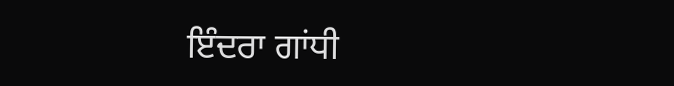ਇੰਦਰਾ ਗਾਂਧੀ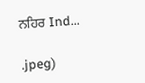ਨਹਿਰ Ind...

.jpeg)